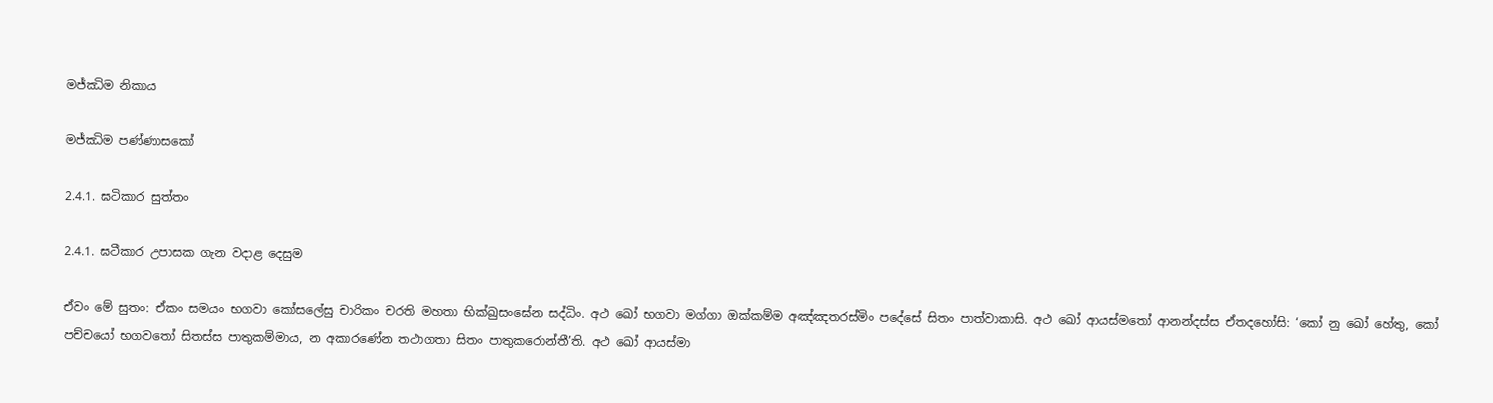මජ්ඣිම නිකාය

මජ්ඣිම පණ්ණාසකෝ

2.4.1. ඝටිකාර සුත්‌තං

2.4.1. ඝටීකාර උපාසක ගැන වදාළ දෙසුම

ඒවං මේ සුතං: ඒකං සමයං භගවා කෝසලේසු චාරිකං චරති මහතා භික්ඛුසංඝේන සද්ධිං. අථ ඛෝ භගවා මග්ගා ඔක්කම්ම අඤ්ඤතරස්මිං පදේසේ සිතං පාත්වාකාසි. අථ ඛෝ ආයස්මතෝ ආනන්දස්ස ඒතදහෝසි: ‘කෝ නු ඛෝ හේතු, කෝ පච්චයෝ භගවතෝ සිතස්ස පාතුකම්මාය, න අකාරණේන තථාගතා සිතං පාතුකරොන්තී’ති. අථ ඛෝ ආයස්මා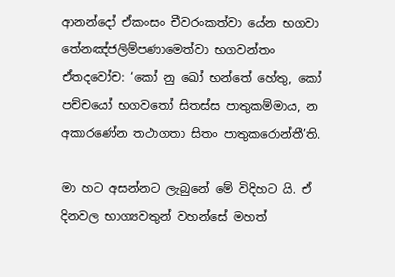ආනන්දෝ ඒකංසං චීවරංකත්වා යේන භගවා තේනඤ්ජලිම්පණාමෙත්වා භගවන්තං ඒතදවෝච: ‘කෝ නු ඛෝ භන්තේ හේතු, කෝ පච්චයෝ භගවතෝ සිතස්ස පාතුකම්මාය, න අකාරණේන තථාගතා සිතං පාතුකරොන්තී’ති.

මා හට අසන්නට ලැබුනේ මේ විදිහට යි. ඒ දිනවල භාග්‍යවතුන් වහන්සේ මහත්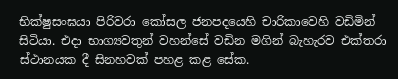භික්ෂුසංඝයා පිරිවරා කෝසල ජනපදයෙහි චාරිකාවෙහි වඩිමින් සිටියා. එදා භාග්‍යවතුන් වහන්සේ වඩින මගින් බැහැරව එක්තරා ස්ථානයක දී සිනහවක් පහළ කළ සේක.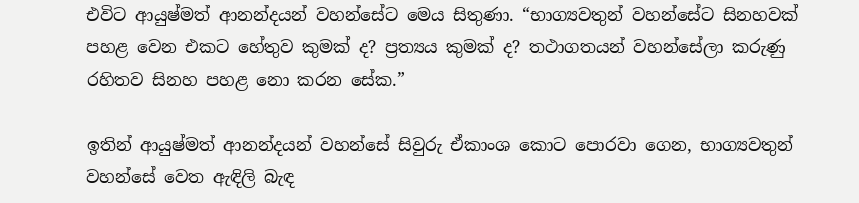එවිට ආයුෂ්මත් ආනන්දයන් වහන්සේට මෙය සිතුණා. “භාග්‍යවතුන් වහන්සේට සිනහවක් පහළ වෙන එකට හේතුව කුමක් ද? ප්‍රත්‍යය කුමක් ද? තථාගතයන් වහන්සේලා කරුණු රහිතව සිනහ පහළ නො කරන සේක.”

ඉතින් ආයුෂ්මත් ආනන්දයන් වහන්සේ සිවුරු ඒකාංශ කොට පොරවා ගෙන, භාග්‍යවතුන් වහන්සේ වෙත ඇඳිලි බැඳ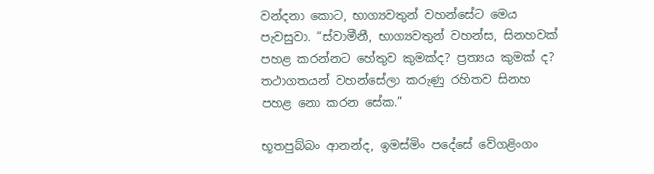වන්දනා කොට, භාග්‍යවතුන් වහන්සේට මෙය පැවසුවා. “ස්වාමීනී, භාග්‍යවතුන් වහන්ස, සිනහවක් පහළ කරන්නට හේතුව කුමක්ද? ප්‍රත්‍යය කුමක් ද? තථාගතයන් වහන්සේලා කරුණු රහිතව සිනහ පහළ නො කරන සේක.”

භූතපුබ්බං ආනන්ද, ඉමස්මිං පදේසේ වේගළිංගං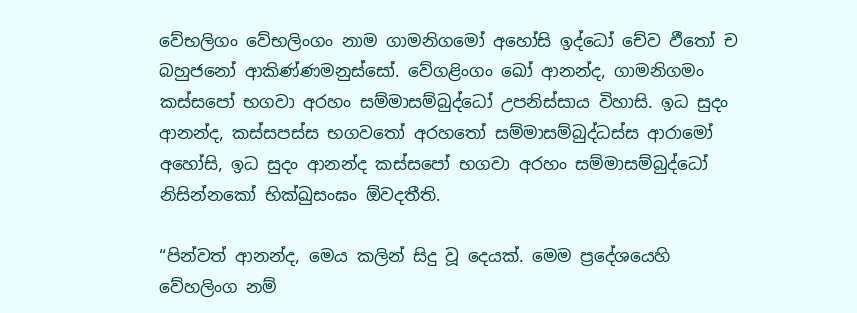වේභලිගං වේභලිංගං නාම ගාමනිගමෝ අහෝසි ඉද්ධෝ චේව ඵීතෝ ච බහුජනෝ ආකිණ්ණමනුස්සෝ. වේගළිංගං ඛෝ ආනන්ද, ගාමනිගමං කස්සපෝ භගවා අරහං සම්මාසම්බුද්ධෝ උපනිස්සාය විහාසි. ඉධ සුදං ආනන්ද, කස්සපස්ස භගවතෝ අරහතෝ සම්මාසම්බුද්ධස්ස ආරාමෝ අහෝසි, ඉධ සුදං ආනන්ද කස්සපෝ භගවා අරහං සම්මාසම්බුද්ධෝ නිසින්නකෝ භික්ඛුසංඝං ඕවදතීති.

“පින්වත් ආනන්ද, මෙය කලින් සිදු වූ දෙයක්. මෙම ප්‍රදේශයෙහි වේහලිංග නම්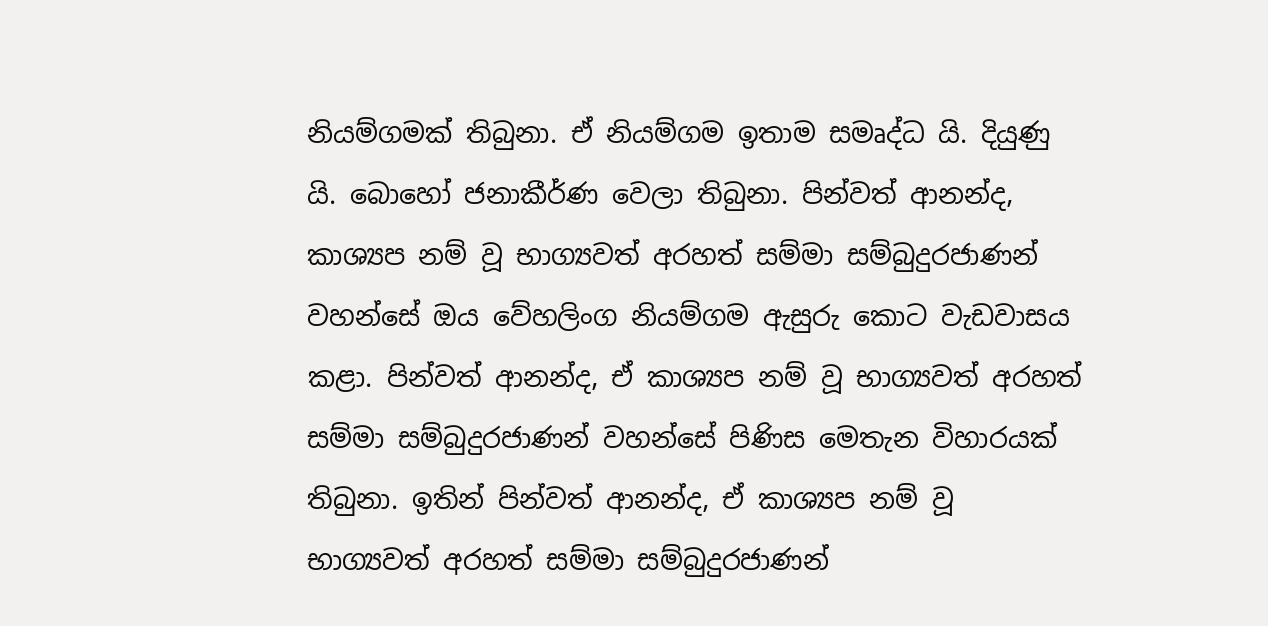නියම්ගමක් තිබුනා. ඒ නියම්ගම ඉතාම සමෘද්ධ යි. දියුණු යි. බොහෝ ජනාකීර්ණ වෙලා තිබුනා. පින්වත් ආනන්ද, කාශ්‍යප නම් වූ භාග්‍යවත් අරහත් සම්මා සම්බුදුරජාණන් වහන්සේ ඔය වේහලිංග නියම්ගම ඇසුරු කොට වැඩවාසය කළා. පින්වත් ආනන්ද, ඒ කාශ්‍යප නම් වූ භාග්‍යවත් අරහත් සම්මා සම්බුදුරජාණන් වහන්සේ පිණිස මෙතැන විහාරයක් තිබුනා. ඉතින් පින්වත් ආනන්ද, ඒ කාශ්‍යප නම් වූ භාග්‍යවත් අරහත් සම්මා සම්බුදුරජාණන්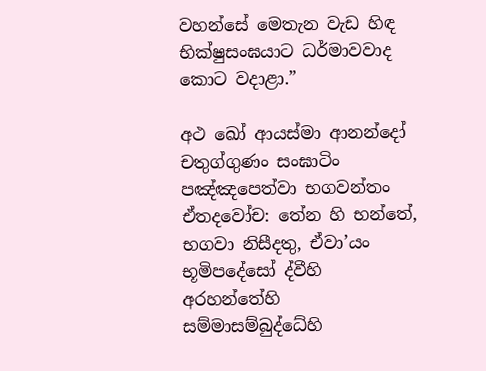වහන්සේ මෙතැන වැඩ හිඳ භික්ෂුසංඝයාට ධර්මාවවාද කොට වදාළා.”

අථ ඛෝ ආයස්මා ආනන්දෝ චතුග්ගුණං සංඝාටිං පඤ්ඤපෙත්වා භගවන්තං ඒතදවෝච: තේන හි භන්තේ, භගවා නිසීදතු, ඒවා’යං භූමිපදේසෝ ද්වීහි අරහන්තේහි සම්මාසම්බුද්ධේහි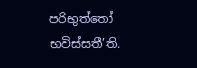පරිභුත්තෝ භවිස්සතී’ති.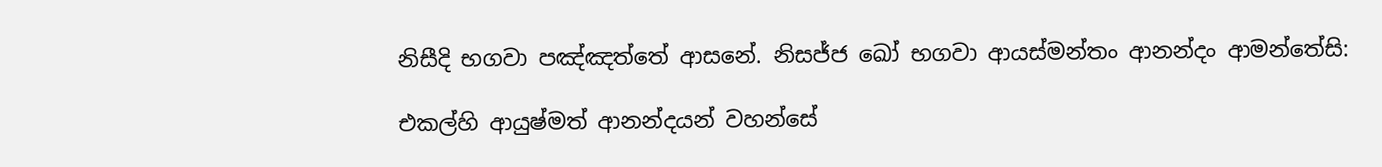නිසීදි භගවා පඤ්ඤත්තේ ආසනේ. නිසජ්ජ ඛෝ භගවා ආයස්මන්තං ආනන්දං ආමන්තේසි:

එකල්හි ආයුෂ්මත් ආනන්දයන් වහන්සේ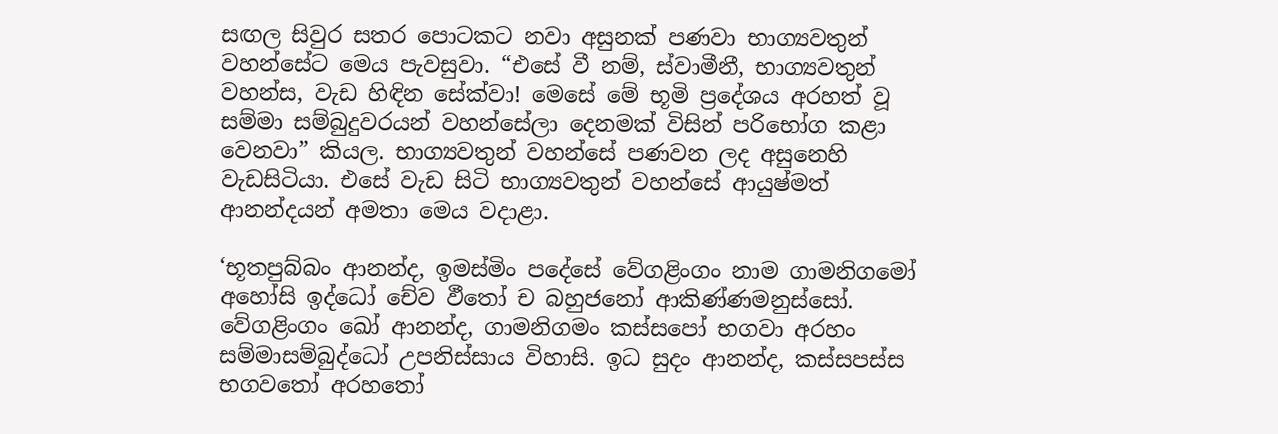සඟල සිවුර සතර පොටකට නවා අසුනක් පණවා භාග්‍යවතුන් වහන්සේට මෙය පැවසුවා. “එසේ වී නම්, ස්වාමීනී, භාග්‍යවතුන් වහන්ස, වැඩ හිඳින සේක්වා! මෙසේ මේ භූමි ප්‍රදේශය අරහත් වූ සම්මා සම්බුදුවරයන් වහන්සේලා දෙනමක් විසින් පරිභෝග කළා වෙනවා” කියල. භාග්‍යවතුන් වහන්සේ පණවන ලද අසුනෙහි වැඩසිටියා. එසේ වැඩ සිටි භාග්‍යවතුන් වහන්සේ ආයුෂ්මත් ආනන්දයන් අමතා මෙය වදාළා.

‘භූතපුබ්බං ආනන්ද, ඉමස්මිං පදේසේ වේගළිංගං නාම ගාමනිගමෝ අහෝසි ඉද්ධෝ චේව ඵීතෝ ච බහුජනෝ ආකිණ්ණමනුස්සෝ. වේගළිංගං ඛෝ ආනන්ද, ගාමනිගමං කස්සපෝ භගවා අරහං සම්මාසම්බුද්ධෝ උපනිස්සාය විහාසි. ඉධ සුදං ආනන්ද, කස්සපස්ස භගවතෝ අරහතෝ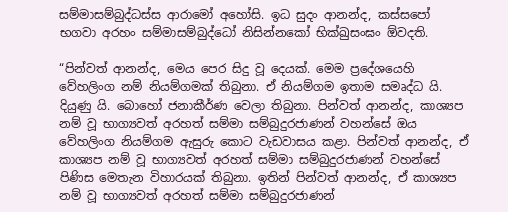සම්මාසම්බුද්ධස්ස ආරාමෝ අහෝසි. ඉධ සුදං ආනන්ද, කස්සපෝ භගවා අරහං සම්මාසම්බුද්ධෝ නිසින්නකෝ භික්ඛුසංඝං ඕවදති.

“පින්වත් ආනන්ද, මෙය පෙර සිදු වූ දෙයක්. මෙම ප්‍රදේශයෙහි වේහලිංග නම් නියම්ගමක් තිබුනා. ඒ නියම්ගම ඉතාම සමෘද්ධ යි. දියුණු යි. බොහෝ ජනාකීර්ණ වෙලා තිබුනා. පින්වත් ආනන්ද, කාශ්‍යප නම් වූ භාග්‍යවත් අරහත් සම්මා සම්බුදුරජාණන් වහන්සේ ඔය වේහලිංග නියම්ගම ඇසුරු කොට වැඩවාසය කළා. පින්වත් ආනන්ද, ඒ කාශ්‍යප නම් වූ භාග්‍යවත් අරහත් සම්මා සම්බුදුරජාණන් වහන්සේ පිණිස මෙතැන විහාරයක් තිබුනා. ඉතින් පින්වත් ආනන්ද, ඒ කාශ්‍යප නම් වූ භාග්‍යවත් අරහත් සම්මා සම්බුදුරජාණන්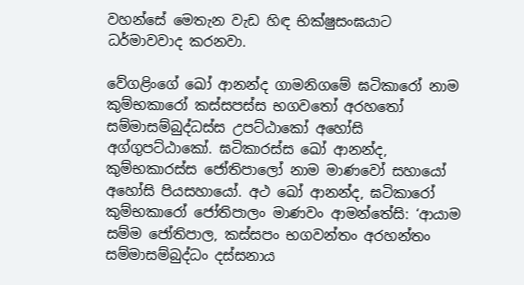වහන්සේ මෙතැන වැඩ හිඳ භික්ෂුසංඝයාට ධර්මාවවාද කරනවා.

වේගළිංගේ ඛෝ ආනන්ද ගාමනිගමේ ඝටිකාරෝ නාම කුම්භකාරෝ කස්සපස්ස භගවතෝ අරහතෝ සම්මාසම්බුද්ධස්ස උපට්ඨාකෝ අහෝසි අග්ගුපට්ඨාකෝ. ඝටිකාරස්ස ඛෝ ආනන්ද, කුම්භකාරස්ස ජෝතිපාලෝ නාම මාණවෝ සහායෝ අහෝසි පියසහායෝ. අථ ඛෝ ආනන්ද, ඝටිකාරෝ කුම්භකාරෝ ජෝතිපාලං මාණවං ආමන්තේසි: ‘ආයාම සම්ම ජෝතිපාල, කස්සපං භගවන්තං අරහන්තං සම්මාසම්බුද්ධං දස්සනාය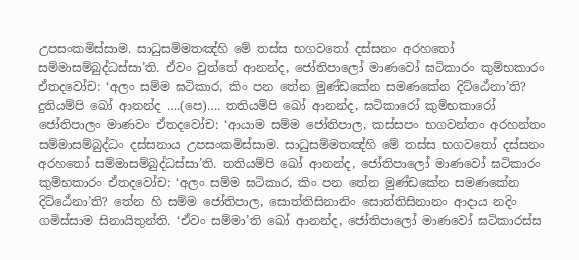උපසංකමිස්සාම. සාධුසම්මතඤ්හි මේ තස්ස භගවතෝ දස්සනං අරහතෝ සම්මාසම්බුද්ධස්සා’ති. ඒවං වුත්තේ ආනන්ද, ජෝතිපාලෝ මාණවෝ ඝටිකාරං කුම්භකාරං ඒතදවෝච: ‘අලං සම්ම ඝටිකාර, කිං පන තේන මුණ්ඩකේන සමණකේන දිට්ඨේනා’ති? දුතියම්පි ඛෝ ආනන්ද ….(පෙ)…. තතියම්පි ඛෝ ආනන්ද, ඝටිකාරෝ කුම්භකාරෝ ජෝතිපාලං මාණවං ඒතදවෝච: ‘ආයාම සම්ම ජෝතිපාල, කස්සපං භගවන්තං අරහන්තං සම්මාසම්බුද්ධං දස්සනාය උපසංකමිස්සාම. සාධුසම්මතඤ්හි මේ තස්ස භගවතෝ දස්සනං අරහතෝ සම්මාසම්බුද්ධස්සා’ති. තතියම්පි ඛෝ ආනන්ද, ජෝතිපාලෝ මාණවෝ ඝටිකාරං කුම්භකාරං ඒතදවෝච: ‘අලං සම්ම ඝටිකාර, කිං පන තේන මුණ්ඩකේන සමණකේන දිට්ඨේනා’ති? තේන හි සම්ම ජෝතිපාල, සොත්තිසිනානිං සොත්තිසිනානං ආදාය නදිං ගමිස්සාම සිනායිතුන්ති. ‘ඒවං සම්මා’ති ඛෝ ආනන්ද, ජෝතිපාලෝ මාණවෝ ඝටිකාරස්ස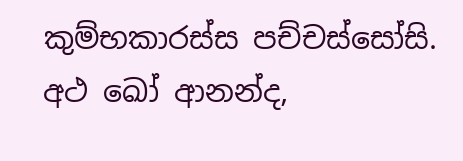කුම්භකාරස්ස පච්චස්සෝසි. අථ ඛෝ ආනන්ද,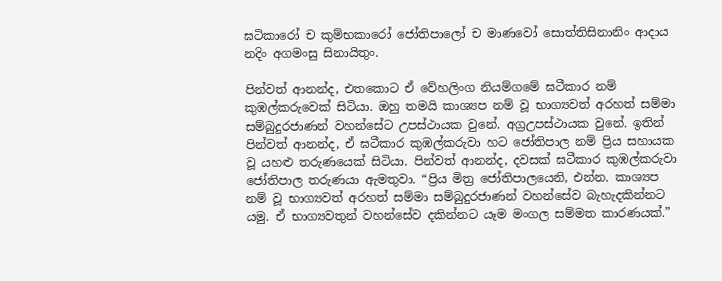ඝටිකාරෝ ච කුම්භකාරෝ ජෝතිපාලෝ ච මාණවෝ සොත්තිසිනානිං ආදාය නදිං අගමංසු සිනායිතුං.

පින්වත් ආනන්ද, එතකොට ඒ වේහලිංග නියම්ගමේ ඝටීකාර නම් කුඹල්කරුවෙක් සිටියා. ඔහු තමයි කාශ්‍යප නම් වූ භාග්‍යවත් අරහත් සම්මා සම්බුදුරජාණන් වහන්සේට උපස්ථායක වුනේ. අග්‍රඋපස්ථායක වුනේ. ඉතින් පින්වත් ආනන්ද, ඒ ඝටීකාර කුඹල්කරුවා හට ජෝතිපාල නම් ප්‍රිය සහායක වූ යහළු තරුණයෙක් සිටියා. පින්වත් ආනන්ද, දවසක් ඝටීකාර කුඹල්කරුවා ජෝතිපාල තරුණයා ඇමතුවා. “ප්‍රිය මිත්‍ර ජෝතිපාලයෙනි, එන්න. කාශ්‍යප නම් වූ භාග්‍යවත් අරහත් සම්මා සම්බුදුරජාණන් වහන්සේව බැහැදකින්නට යමු. ඒ භාග්‍යවතුන් වහන්සේව දකින්නට යෑම මංගල සම්මත කාරණයක්.”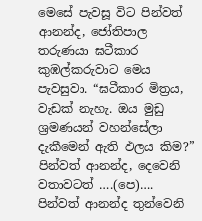මෙසේ පැවසූ විට පින්වත් ආනන්ද, ජෝතිපාල තරුණයා ඝටීකාර කුඹල්කරුවාට මෙය පැවසුවා. “ඝටීකාර මිත්‍රය, වැඩක් නැහැ. ඔය මුඩු ශ්‍රමණයන් වහන්සේලා දැකීමෙන් ඇති ඵලය කිම?” පින්වත් ආනන්ද, දෙවෙනි වතාවටත් ….(පෙ)…. පින්වත් ආනන්ද තුන්වෙනි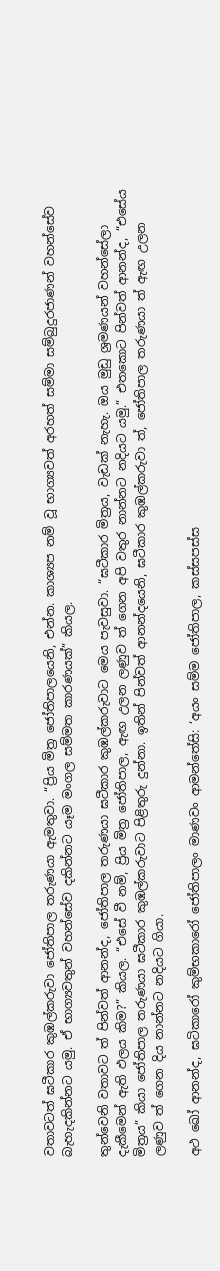වතාවටත් ඝටීකාර කුඹල්කරුවා ජෝතිපාල තරුණයා ඇමතුවා. “ප්‍රිය මිත්‍ර ජෝතිපාලයෙනි, එන්න. කාශ්‍යප නම් වූ භාග්‍යවත් අරහත් සම්මා සම්බුදුරජාණන් වහන්සේව බැහැදකින්නට යමු. ඒ භාග්‍යවතුන් වහන්සේව දකින්නට යෑම මංගල සම්මත කාරණයක්” කියල.

තුන්වෙනි වතාවට ත් පින්වත් ආනන්ද, ජෝතිපාල තරුණයා ඝටීකාර කුඹල්කරුවාට මෙය පැවසුවා. “ඝටීකාර මිත්‍රය, වැඩක් නැහැ. ඔය මුඩු ශ්‍රමණයන් වහන්සේලා දැකීමෙන් ඇති ඵලය කිම?” කියල. “එසේ වී නම්, ප්‍රිය මිත්‍ර ජෝතිපාල, ඇඟ උලන ලණුව ත් ගෙන අපි වතුර නාන්නට නදියට යමු.” එතකොට පින්වත් ආනන්ද, “එසේය මිත්‍රය” කියා ජෝතිපාල තරුණයා ඝටීකාර කුඹල්කරුවාට පිළිතුරු දුන්නා. ඉතින් පින්වත් ආනන්දයෙනි, ඝටීකාර කුඹල්කරුවා ත්, ජෝතිපාල තරුණයා ත් ඇඟ උලන ලණුව ත් ගෙන දිය නාන්නට නදියට ගියා.

අථ ඛෝ ආනන්ද, ඝටිකාරෝ කුම්භකාරෝ ජෝතිපාලං මාණවං ආමන්තේසි: ‘අයං සම්ම ජෝතිපාල, කස්සපස්ස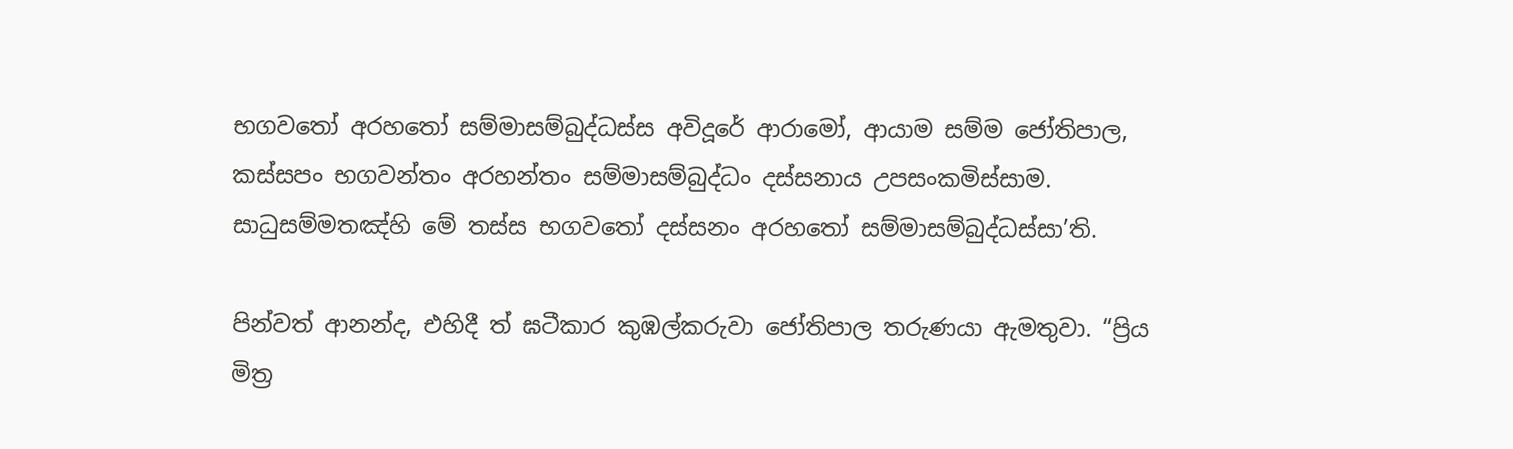භගවතෝ අරහතෝ සම්මාසම්බුද්ධස්ස අවිදූරේ ආරාමෝ, ආයාම සම්ම ජෝතිපාල, කස්සපං භගවන්තං අරහන්තං සම්මාසම්බුද්ධං දස්සනාය උපසංකමිස්සාම. සාධුසම්මතඤ්හි මේ තස්ස භගවතෝ දස්සනං අරහතෝ සම්මාසම්බුද්ධස්සා’ති.

පින්වත් ආනන්ද, එහිදී ත් ඝටීකාර කුඹල්කරුවා ජෝතිපාල තරුණයා ඇමතුවා. “ප්‍රිය මිත්‍ර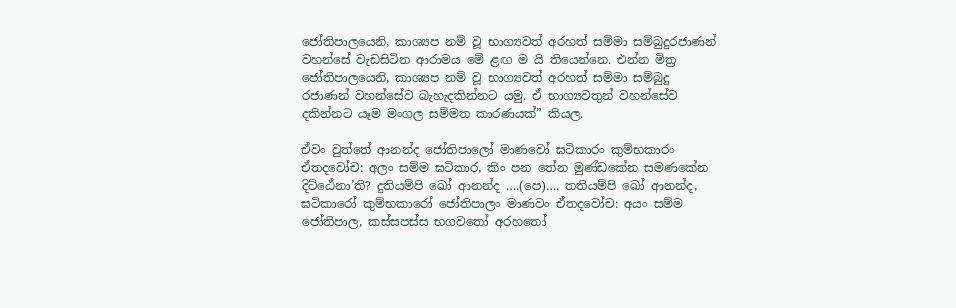ජෝතිපාලයෙනි, කාශ්‍යප නම් වූ භාග්‍යවත් අරහත් සම්මා සම්බුදුරජාණන් වහන්සේ වැඩසිටින ආරාමය මේ ළඟ ම යි තියෙන්නෙ. එන්න මිත්‍ර ජෝතිපාලයෙනි, කාශ්‍යප නම් වූ භාග්‍යවත් අරහත් සම්මා සම්බුදු රජාණන් වහන්සේව බැහැදකින්නට යමු. ඒ භාග්‍යවතුන් වහන්සේව දකින්නට යෑම මංගල සම්මත කාරණයක්” කියල.

ඒවං වුත්තේ ආනන්ද ජෝතිපාලෝ මාණවෝ ඝටිකාරං කුම්භකාරං ඒතදවෝච: අලං සම්ම ඝටිකාර, කිං පන තේන මුණ්ඩකේන සමණකේන දිට්ඨේනා’ති? දුතියම්පි ඛෝ ආනන්ද ….(පෙ)…. තතියම්පි ඛෝ ආනන්ද, ඝටිකාරෝ කුම්භකාරෝ ජෝතිපාලං මාණවං ඒතදවෝච: අයං සම්ම ජෝතිපාල, කස්සපස්ස භගවතෝ අරහතෝ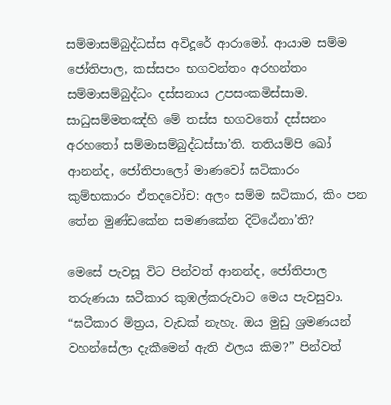සම්මාසම්බුද්ධස්ස අවිදූරේ ආරාමෝ. ආයාම සම්ම ජෝතිපාල, කස්සපං භගවන්තං අරහන්තං සම්මාසම්බුද්ධං දස්සනාය උපසංකමිස්සාම. සාධුසම්මතඤ්හි මේ තස්ස භගවතෝ දස්සනං අරහතෝ සම්මාසම්බුද්ධස්සා’ති. තතියම්පි ඛෝ ආනන්ද, ජෝතිපාලෝ මාණවෝ ඝටිකාරං කුම්භකාරං ඒතදවෝච: අලං සම්ම ඝටිකාර, කිං පන තේන මුණ්ඩකේන සමණකේන දිට්ඨේනා’ති?

මෙසේ පැවසූ විට පින්වත් ආනන්ද, ජෝතිපාල තරුණයා ඝටීකාර කුඹල්කරුවාට මෙය පැවසුවා. “ඝටීකාර මිත්‍රය, වැඩක් නැහැ. ඔය මුඩු ශ්‍රමණයන් වහන්සේලා දැකීමෙන් ඇති ඵලය කිම?” පින්වත්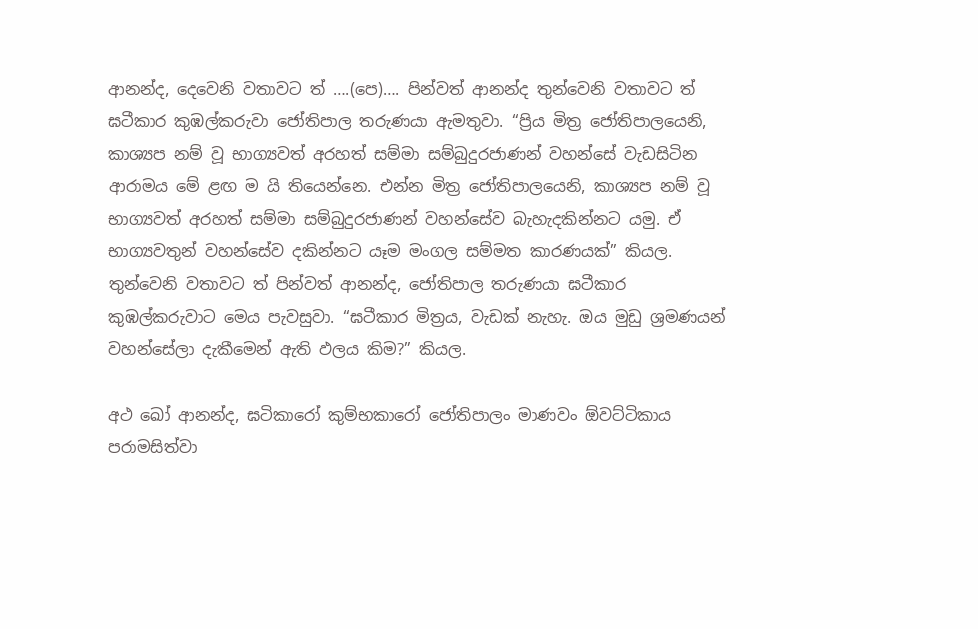ආනන්ද, දෙවෙනි වතාවට ත් ….(පෙ)…. පින්වත් ආනන්ද තුන්වෙනි වතාවට ත් ඝටීකාර කුඹල්කරුවා ජෝතිපාල තරුණයා ඇමතුවා. “ප්‍රිය මිත්‍ර ජෝතිපාලයෙනි, කාශ්‍යප නම් වූ භාග්‍යවත් අරහත් සම්මා සම්බුදුරජාණන් වහන්සේ වැඩසිටින ආරාමය මේ ළඟ ම යි තියෙන්නෙ. එන්න මිත්‍ර ජෝතිපාලයෙනි, කාශ්‍යප නම් වූ භාග්‍යවත් අරහත් සම්මා සම්බුදුරජාණන් වහන්සේව බැහැදකින්නට යමු. ඒ භාග්‍යවතුන් වහන්සේව දකින්නට යෑම මංගල සම්මත කාරණයක්” කියල. තුන්වෙනි වතාවට ත් පින්වත් ආනන්ද, ජෝතිපාල තරුණයා ඝටීකාර කුඹල්කරුවාට මෙය පැවසුවා. “ඝටීකාර මිත්‍රය, වැඩක් නැහැ. ඔය මුඩු ශ්‍රමණයන් වහන්සේලා දැකීමෙන් ඇති ඵලය කිම?” කියල.

අථ ඛෝ ආනන්ද, ඝටිකාරෝ කුම්භකාරෝ ජෝතිපාලං මාණවං ඕවට්ටිකාය පරාමසිත්වා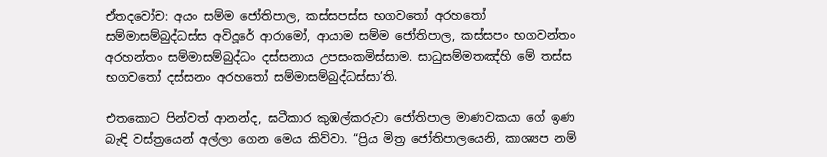ඒතදවෝච: අයං සම්ම ජෝතිපාල, කස්සපස්ස භගවතෝ අරහතෝ සම්මාසම්බුද්ධස්ස අවිදූරේ ආරාමෝ, ආයාම සම්ම ජෝතිපාල, කස්සපං භගවන්තං අරහන්තං සම්මාසම්බුද්ධං දස්සනාය උපසංකමිස්සාම. සාධුසම්මතඤ්හි මේ තස්ස භගවතෝ දස්සනං අරහතෝ සම්මාසම්බුද්ධස්සා’ති.

එතකොට පින්වත් ආනන්ද, ඝටීකාර කුඹල්කරුවා ජෝතිපාල මාණවකයා ගේ ඉණ බැඳි වස්ත්‍රයෙන් අල්ලා ගෙන මෙය කිව්වා. “ප්‍රිය මිත්‍ර ජෝතිපාලයෙනි, කාශ්‍යප නම්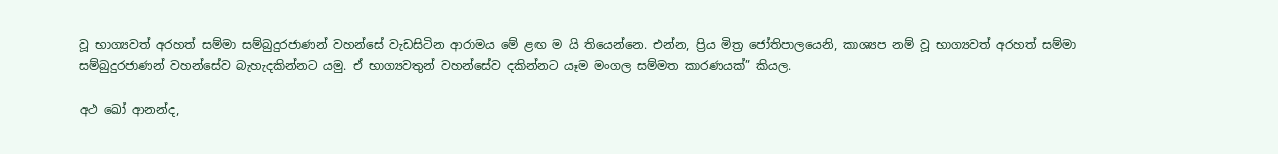වූ භාග්‍යවත් අරහත් සම්මා සම්බුදුරජාණන් වහන්සේ වැඩසිටින ආරාමය මේ ළඟ ම යි තියෙන්නෙ. එන්න, ප්‍රිය මිත්‍ර ජෝතිපාලයෙනි, කාශ්‍යප නම් වූ භාග්‍යවත් අරහත් සම්මා සම්බුදුරජාණන් වහන්සේව බැහැදකින්නට යමු. ඒ භාග්‍යවතුන් වහන්සේව දකින්නට යෑම මංගල සම්මත කාරණයක්” කියල.

අථ ඛෝ ආනන්ද,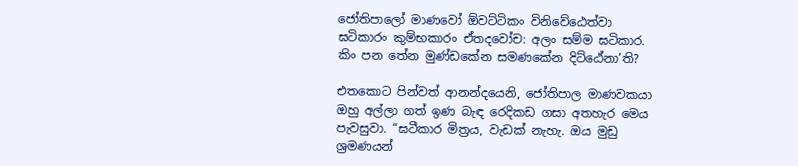ජෝතිපාලෝ මාණවෝ ඕවට්ටිකං විනිවේඨෙත්වා ඝටිකාරං කුම්භකාරං ඒතදවෝච: අලං සම්ම ඝටිකාර. කිං පන තේන මුණ්ඩකේන සමණකේන දිට්ඨේනා’ති?

එතකොට පින්වත් ආනන්දයෙනි, ජෝතිපාල මාණවකයා ඔහු අල්ලා ගත් ඉණ බැඳ රෙදිකඩ ගසා අතහැර මෙය පැවසුවා. “ඝටීකාර මිත්‍රය, වැඩක් නැහැ. ඔය මුඩු ශ්‍රමණයන්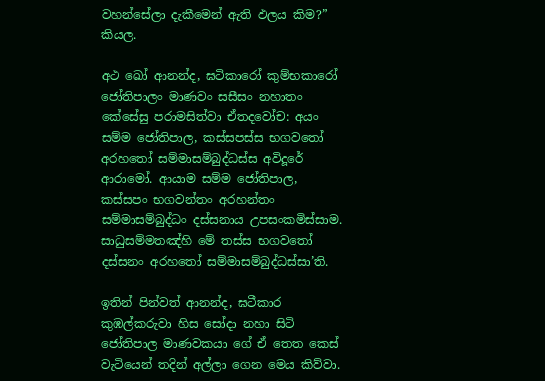වහන්සේලා දැකීමෙන් ඇති ඵලය කිම?” කියල.

අථ ඛෝ ආනන්ද, ඝටිකාරෝ කුම්භකාරෝ ජෝතිපාලං මාණවං සසීසං නහාතං කේසේසු පරාමසිත්වා ඒතදවෝච: අයං සම්ම ජෝතිපාල, කස්සපස්ස භගවතෝ අරහතෝ සම්මාසම්බුද්ධස්ස අවිදූරේ ආරාමෝ. ආයාම සම්ම ජෝතිපාල, කස්සපං භගවන්තං අරහන්තං සම්මාසම්බුද්ධං දස්සනාය උපසංකමිස්සාම. සාධුසම්මතඤ්හි මේ තස්ස භගවතෝ දස්සනං අරහතෝ සම්මාසම්බුද්ධස්සා’ති.

ඉතින් පින්වත් ආනන්ද, ඝටීකාර කුඹල්කරුවා හිස සෝදා නහා සිටි ජෝතිපාල මාණවකයා ගේ ඒ තෙත කෙස් වැටියෙන් තදින් අල්ලා ගෙන මෙය කිව්වා.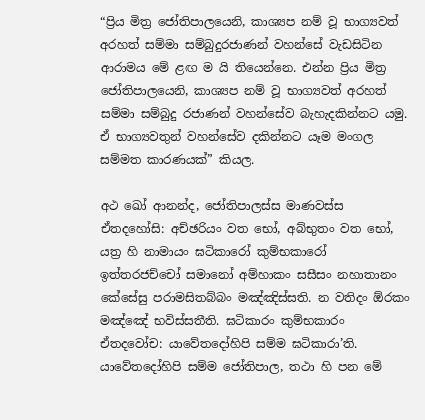“ප්‍රිය මිත්‍ර ජෝතිපාලයෙනි, කාශ්‍යප නම් වූ භාග්‍යවත් අරහත් සම්මා සම්බුදුරජාණන් වහන්සේ වැඩසිටින ආරාමය මේ ළඟ ම යි තියෙන්නෙ. එන්න ප්‍රිය මිත්‍ර ජෝතිපාලයෙනි, කාශ්‍යප නම් වූ භාග්‍යවත් අරහත් සම්මා සම්බුදු රජාණන් වහන්සේව බැහැදකින්නට යමු. ඒ භාග්‍යවතුන් වහන්සේව දකින්නට යෑම මංගල සම්මත කාරණයක්” කියල.

අථ ඛෝ ආනන්ද, ජෝතිපාලස්ස මාණවස්ස ඒතදහෝසි: අච්ඡරියං වත භෝ, අබ්භුතං වත භෝ, යත්‍ර හි නාමායං ඝටිකාරෝ කුම්භකාරෝ ඉත්තරජච්චෝ සමානෝ අම්හාකං සසීසං නහාතානං කේසේසු පරාමසිතබ්බං මඤ්ඤිස්සති. න වතිදං ඕරකං මඤ්ඤේ භවිස්සතීති. ඝටිකාරං කුම්භකාරං ඒතදවෝච: යාවේතදෝහිපි සම්ම ඝටිකාරා’ති. යාවේතදෝහිපි සම්ම ජෝතිපාල, තථා හි පන මේ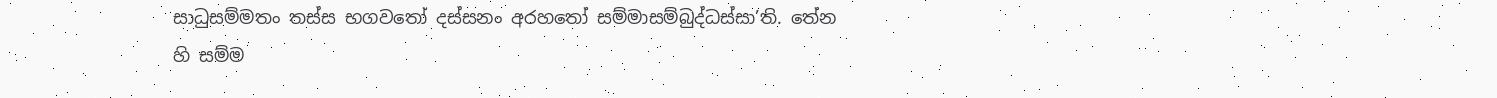සාධුසම්මතං තස්ස භගවතෝ දස්සනං අරහතෝ සම්මාසම්බුද්ධස්සා’ති. තේන හි සම්ම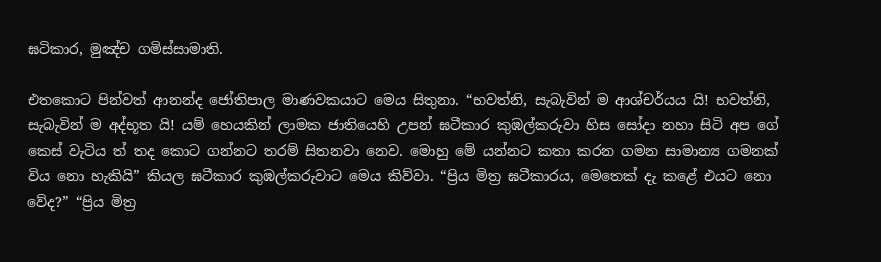ඝටිකාර, මුඤ්ච ගමිස්සාමාති.

එතකොට පින්වත් ආනන්ද ජෝතිපාල මාණවකයාට මෙය සිතුනා. “භවත්නි, සැබැවින් ම ආශ්චර්යය යි! භවත්නි, සැබැවින් ම අද්භූත යි! යම් හෙයකින් ලාමක ජාතියෙහි උපන් ඝටීකාර කුඹල්කරුවා හිස සෝදා නහා සිටි අප ගේ කෙස් වැටිය ත් තද කොට ගන්නට තරම් සිතනවා නෙව. මොහු මේ යන්නට කතා කරන ගමන සාමාන්‍ය ගමනක් විය නො හැකියි” කියල ඝටීකාර කුඹල්කරුවාට මෙය කිව්වා. “ප්‍රිය මිත්‍ර ඝටීකාරය, මෙතෙක් දැ කළේ එයට නො වේද?” “ප්‍රිය මිත්‍ර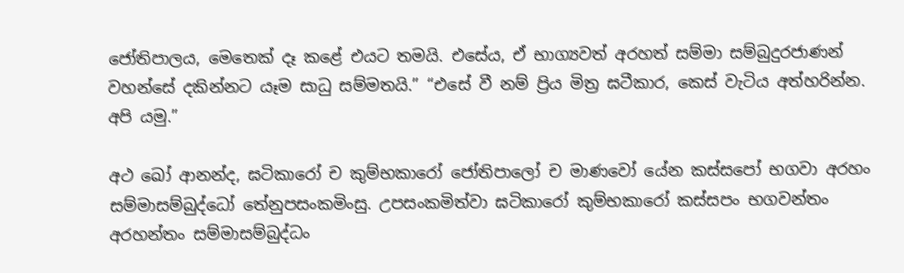ජෝතිපාලය, මෙතෙක් දෑ කළේ එයට තමයි. එසේය, ඒ භාග්‍යවත් අරහත් සම්මා සම්බුදුරජාණන් වහන්සේ දකින්නට යෑම සාධු සම්මතයි.” “එසේ වී නම් ප්‍රිය මිත්‍ර ඝටීකාර, කෙස් වැටිය අත්හරින්න. අපි යමු.”

අථ ඛෝ ආනන්ද, ඝටිකාරෝ ච කුම්භකාරෝ ජෝතිපාලෝ ච මාණවෝ යේන කස්සපෝ භගවා අරහං සම්මාසම්බුද්ධෝ තේනුපසංකමිංසු. උපසංකමිත්වා ඝටිකාරෝ කුම්භකාරෝ කස්සපං භගවන්තං අරහන්තං සම්මාසම්බුද්ධං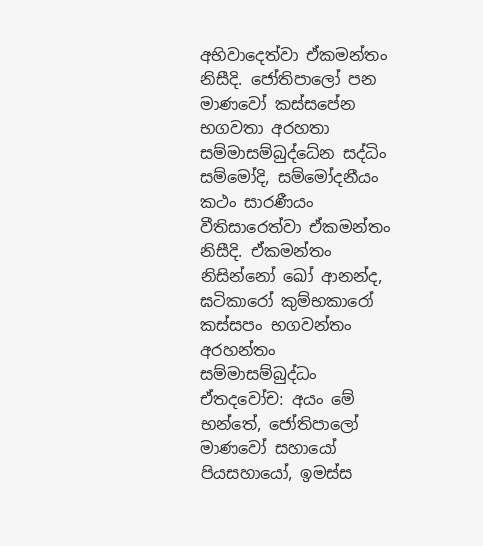අභිවාදෙත්වා ඒකමන්තං නිසීදි. ජෝතිපාලෝ පන මාණවෝ කස්සපේන භගවතා අරහතා සම්මාසම්බුද්ධේන සද්ධිං සම්මෝදි, සම්මෝදනීයං කථං සාරණීයං වීතිසාරෙත්වා ඒකමන්තං නිසීදි. ඒකමන්තං නිසින්නෝ ඛෝ ආනන්ද, ඝටිකාරෝ කුම්භකාරෝ කස්සපං භගවන්තං අරහන්තං සම්මාසම්බුද්ධං ඒතදවෝච: අයං මේ භන්තේ, ජෝතිපාලෝ මාණවෝ සහායෝ පියසහායෝ, ඉමස්ස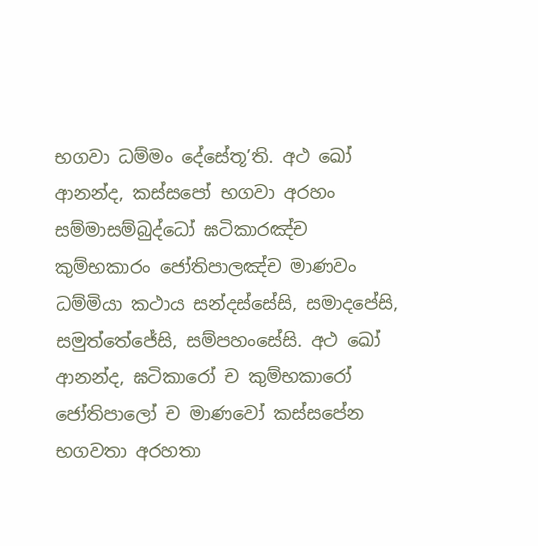භගවා ධම්මං දේසේතූ’ති. අථ ඛෝ ආනන්ද, කස්සපෝ භගවා අරහං සම්මාසම්බුද්ධෝ ඝටිකාරඤ්ච කුම්භකාරං ජෝතිපාලඤ්ච මාණවං ධම්මියා කථාය සන්දස්සේසි, සමාදපේසි, සමුත්තේජේසි, සම්පහංසේසි. අථ ඛෝ ආනන්ද, ඝටිකාරෝ ච කුම්භකාරෝ ජෝතිපාලෝ ච මාණවෝ කස්සපේන භගවතා අරහතා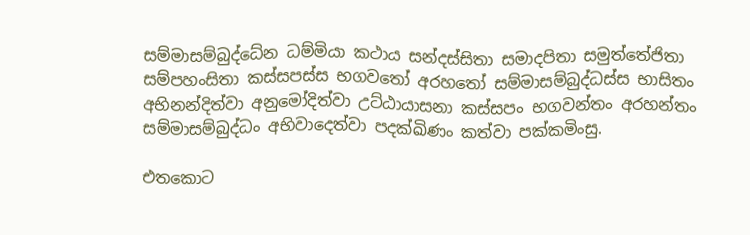සම්මාසම්බුද්ධේන ධම්මියා කථාය සන්දස්සිතා සමාදපිතා සමුත්තේජිතා සම්පහංසිතා කස්සපස්ස භගවතෝ අරහතෝ සම්මාසම්බුද්ධස්ස භාසිතං අභිනන්දිත්වා අනුමෝදිත්වා උට්ඨායාසනා කස්සපං භගවන්තං අරහන්තං සම්මාසම්බුද්ධං අභිවාදෙත්වා පදක්ඛිණං කත්වා පක්කමිංසු.

එතකොට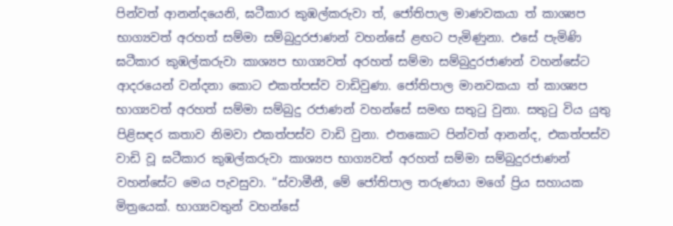පින්වත් ආනන්දයෙනි, ඝටීකාර කුඹල්කරුවා ත්, ජෝතිපාල මාණවකයා ත් කාශ්‍යප භාග්‍යවත් අරහත් සම්මා සම්බුදුරජාණන් වහන්සේ ළඟට පැමිණුනා. එසේ පැමිණි ඝටීකාර කුඹල්කරුවා කාශ්‍යප භාග්‍යවත් අරහත් සම්මා සම්බුදුරජාණන් වහන්සේට ආදරයෙන් වන්දනා කොට එකත්පස්ව වාඩිවුණා. ජෝතිපාල මානවකයා ත් කාශ්‍යප භාග්‍යවත් අරහත් සම්මා සම්බුදු රජාණන් වහන්සේ සමඟ සතුටු වුනා. සතුටු විය යුතු පිළිසඳර කතාව නිමවා එකත්පස්ව වාඩි වුනා. එතකොට පින්වත් ආනන්ද, එකත්පස්ව වාඩි වූ ඝටීකාර කුඹල්කරුවා කාශ්‍යප භාග්‍යවත් අරහත් සම්මා සම්බුදුරජාණන් වහන්සේට මෙය පැවසුවා. “ස්වාමීනී, මේ ජෝතිපාල තරුණයා මගේ ප්‍රිය සහායක මිත්‍රයෙක්. භාග්‍යවතුන් වහන්සේ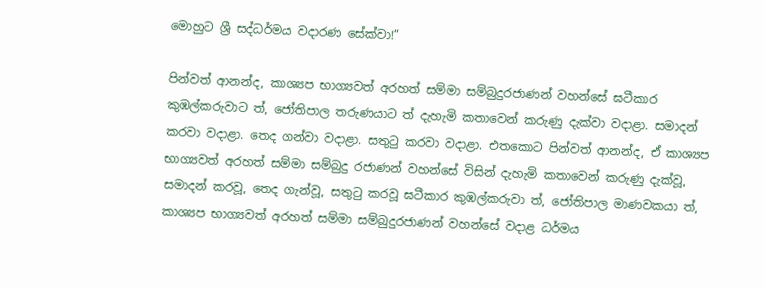මොහුට ශ්‍රී සද්ධර්මය වදාරණ සේක්වා!”

පින්වත් ආනන්ද, කාශ්‍යප භාග්‍යවත් අරහත් සම්මා සම්බුදුරජාණන් වහන්සේ ඝටීකාර කුඹල්කරුවාට ත්, ජෝතිපාල තරුණයාට ත් දැහැමි කතාවෙන් කරුණු දැක්වා වදාළා. සමාදන් කරවා වදාළා. තෙද ගන්වා වදාළා. සතුටු කරවා වදාළා. එතකොට පින්වත් ආනන්ද, ඒ කාශ්‍යප භාග්‍යවත් අරහත් සම්මා සම්බුදු රජාණන් වහන්සේ විසින් දැහැමි කතාවෙන් කරුණු දැක්වූ, සමාදන් කරවූ, තෙද ගැන්වූ, සතුටු කරවූ ඝටීකාර කුඹල්කරුවා ත්, ජෝතිපාල මාණවකයා ත්, කාශ්‍යප භාග්‍යවත් අරහත් සම්මා සම්බුදුරජාණන් වහන්සේ වදාළ ධර්මය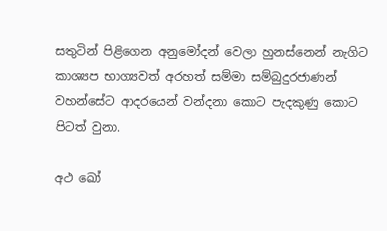සතුටින් පිළිගෙන අනුමෝදන් වෙලා හුනස්නෙන් නැගිට කාශ්‍යප භාග්‍යවත් අරහත් සම්මා සම්බුදුරජාණන් වහන්සේට ආදරයෙන් වන්දනා කොට පැදකුණු කොට පිටත් වුනා.

අථ ඛෝ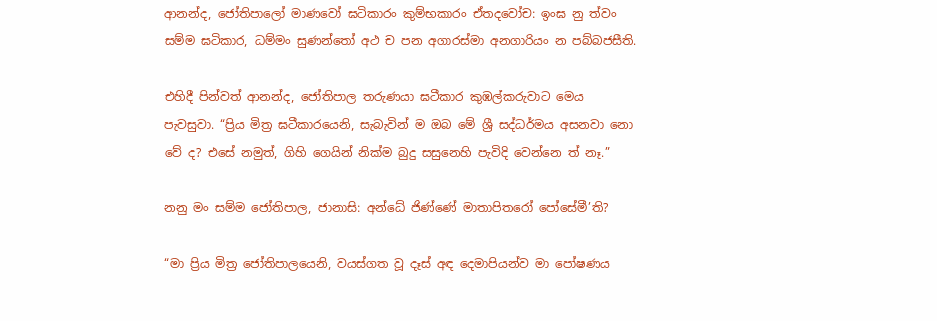ආනන්ද, ජෝතිපාලෝ මාණවෝ ඝටිකාරං කුම්භකාරං ඒතදවෝච: ඉංඝ නු ත්වං සම්ම ඝටිකාර, ධම්මං සුණන්තෝ අථ ච පන අගාරස්මා අනගාරියං න පබ්බජසීති.

එහිදී පින්වත් ආනන්ද, ජෝතිපාල තරුණයා ඝටීකාර කුඹල්කරුවාට මෙය පැවසුවා. “ප්‍රිය මිත්‍ර ඝටීකාරයෙනි, සැබැවින් ම ඔබ මේ ශ්‍රී සද්ධර්මය අසනවා නො වේ ද? එසේ නමුත්, ගිහි ගෙයින් නික්ම බුදු සසුනෙහි පැවිදි වෙන්නෙ ත් නෑ.”

නනු මං සම්ම ජෝතිපාල, ජානාසි: අන්ධේ ජිණ්ණේ මාතාපිතරෝ පෝසේමී’ති?

“මා ප්‍රිය මිත්‍ර ජෝතිපාලයෙනි, වයස්ගත වූ දෑස් අඳ දෙමාපියන්ව මා පෝෂණය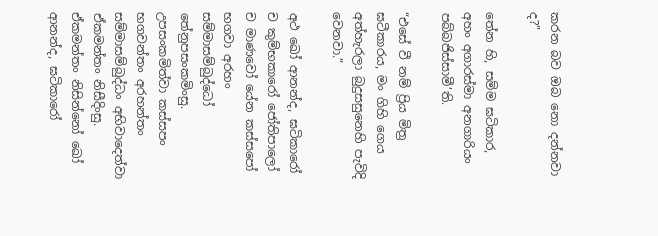කරන බව ඔබ නො දන්නවා ද?”

තේන හි, සම්ම ඝටිකාර, අහං අගාරස්මා අනගාරියං පබ්බජිස්සාමී’ති.

“එසේ වී නම් ප්‍රිය මිත්‍ර ඝටීකාරය, මං ගිහි ගෙය අත්හැරලා බුදුසසුනෙහි පැවිදි වෙනවා.”

අථ ඛෝ ආනන්ද, ඝටිකාරෝ ච කුම්භකාරෝ ජෝතිපාලෝ ච මාණවෝ යේන කස්සපෝ භගවා අරහං සම්මාසම්බුද්ධෝ තේනුපසංකමිංසු. උපසංකමිත්වා කස්සපං භගවන්තං අරහන්තං සම්මාසම්බුද්ධං අභිවාදෙත්වා ඒකමන්තං නිසීදිංසු. ඒකමන්තං නිසින්නෝ ඛෝ ආනන්ද, ඝටිකාරෝ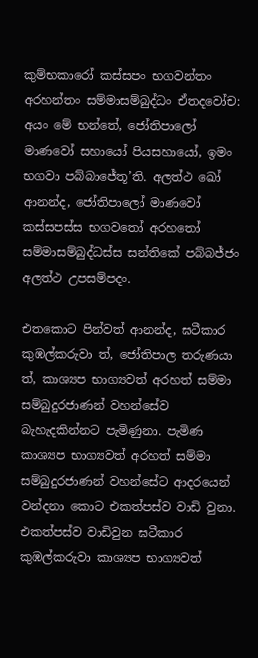කුම්භකාරෝ කස්සපං භගවන්තං අරහන්තං සම්මාසම්බුද්ධං ඒතදවෝච: අයං මේ භන්තේ, ජෝතිපාලෝ මාණවෝ සහායෝ පියසහායෝ, ඉමං භගවා පබ්බාජේතූ’ති. අලත්ථ ඛෝ ආනන්ද, ජෝතිපාලෝ මාණවෝ කස්සපස්ස භගවතෝ අරහතෝ සම්මාසම්බුද්ධස්ස සන්තිකේ පබ්බජ්ජං අලත්ථ උපසම්පදං.

එතකොට පින්වත් ආනන්ද, ඝටීකාර කුඹල්කරුවා ත්, ජෝතිපාල තරුණයා ත්, කාශ්‍යප භාග්‍යවත් අරහත් සම්මා සම්බුදුරජාණන් වහන්සේව බැහැදකින්නට පැමිණුනා. පැමිණ කාශ්‍යප භාග්‍යවත් අරහත් සම්මා සම්බුදුරජාණන් වහන්සේට ආදරයෙන් වන්දනා කොට එකත්පස්ව වාඩි වුනා. එකත්පස්ව වාඩිවුන ඝටීකාර කුඹල්කරුවා කාශ්‍යප භාග්‍යවත්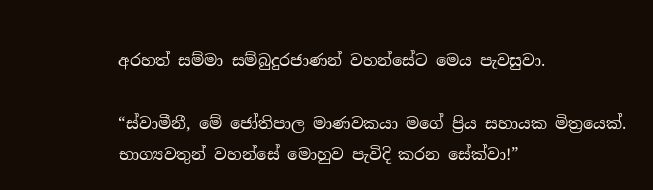අරහත් සම්මා සම්බුදුරජාණන් වහන්සේට මෙය පැවසුවා.

“ස්වාමීනී, මේ ජෝතිපාල මාණවකයා මගේ ප්‍රිය සහායක මිත්‍රයෙක්. භාග්‍යවතුන් වහන්සේ මොහුව පැවිදි කරන සේක්වා!”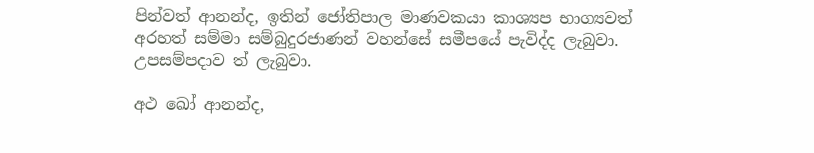පින්වත් ආනන්ද, ඉතින් ජෝතිපාල මාණවකයා කාශ්‍යප භාග්‍යවත් අරහත් සම්මා සම්බුදුරජාණන් වහන්සේ සමීපයේ පැවිද්ද ලැබුවා. උපසම්පදාව ත් ලැබුවා.

අථ ඛෝ ආනන්ද,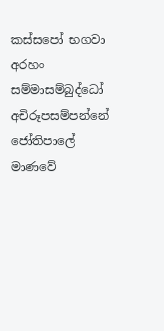කස්සපෝ භගවා අරහං සම්මාසම්බුද්ධෝ අචිරූපසම්පන්නේ ජෝතිපාලේ මාණවේ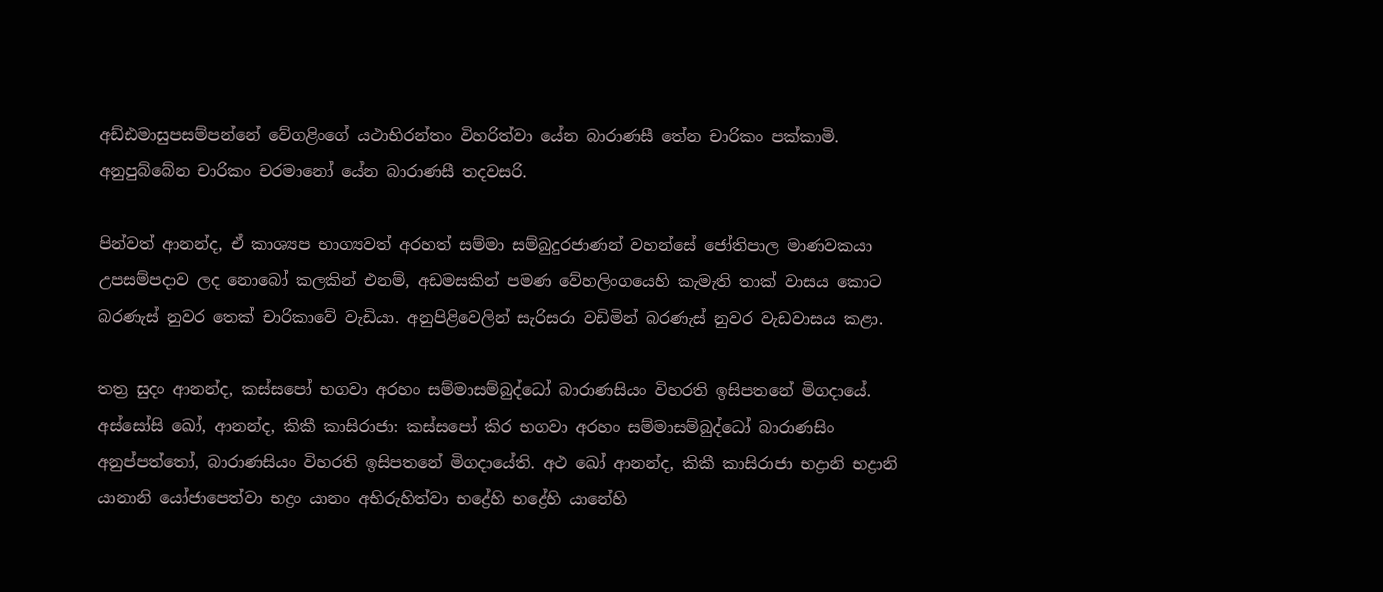අඩ්ඪමාසුපසම්පන්නේ වේගළිංගේ යථාභිරන්තං විහරිත්වා යේන බාරාණසී තේන චාරිකං පක්කාමි. අනුපුබ්බේන චාරිකං චරමානෝ යේන බාරාණසී තදවසරි.

පින්වත් ආනන්ද, ඒ කාශ්‍යප භාග්‍යවත් අරහත් සම්මා සම්බුදුරජාණන් වහන්සේ ජෝතිපාල මාණවකයා උපසම්පදාව ලද නොබෝ කලකින් එනම්, අඩමසකින් පමණ වේහලිංගයෙහි කැමැති තාක් වාසය කොට බරණැස් නුවර තෙක් චාරිකාවේ වැඩියා. අනුපිළිවෙලින් සැරිසරා වඩිමින් බරණැස් නුවර වැඩවාසය කළා.

තත්‍ර සුදං ආනන්ද, කස්සපෝ භගවා අරහං සම්මාසම්බුද්ධෝ බාරාණසියං විහරති ඉසිපතනේ මිගදායේ. අස්සෝසි ඛෝ, ආනන්ද, කිකී කාසිරාජා: කස්සපෝ කිර භගවා අරහං සම්මාසම්බුද්ධෝ බාරාණසිං අනුප්පත්තෝ, බාරාණසියං විහරති ඉසිපතනේ මිගදායේති. අථ ඛෝ ආනන්ද, කිකී කාසිරාජා භද්‍රානි භද්‍රානි යානානි යෝජාපෙත්වා භද්‍රං යානං අභිරුහිත්වා භද්‍රේහි භද්‍රේහි යානේහි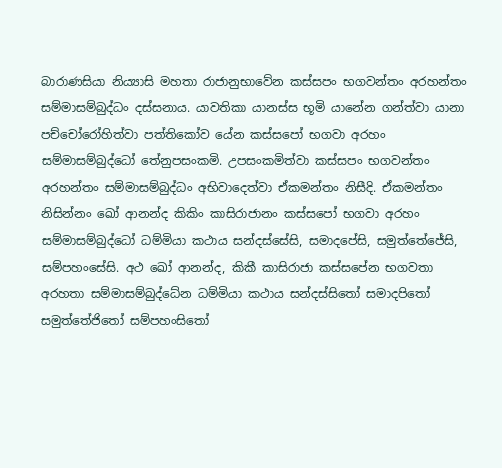බාරාණසියා නිය්‍යාසි මහතා රාජානුභාවේන කස්සපං භගවන්තං අරහන්තං සම්මාසම්බුද්ධං දස්සනාය. යාවතිකා යානස්ස භූමි යානේන ගන්ත්වා යානා පච්චෝරෝහිත්වා පත්තිකෝව යේන කස්සපෝ භගවා අරහං සම්මාසම්බුද්ධෝ තේනුපසංකමි. උපසංකමිත්වා කස්සපං භගවන්තං අරහන්තං සම්මාසම්බුද්ධං අභිවාදෙත්වා ඒකමන්තං නිසීදි. ඒකමන්තං නිසින්නං ඛෝ ආනන්ද කිකිං කාසිරාජානං කස්සපෝ භගවා අරහං සම්මාසම්බුද්ධෝ ධම්මියා කථාය සන්දස්සේසි, සමාදපේසි, සමුත්තේජේසි, සම්පහංසේසි. අථ ඛෝ ආනන්ද, කිකී කාසිරාජා කස්සපේන භගවතා අරහතා සම්මාසම්බුද්ධේන ධම්මියා කථාය සන්දස්සිතෝ සමාදපිතෝ සමුත්තේජිතෝ සම්පහංසිතෝ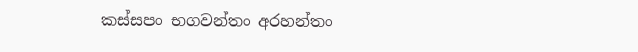කස්සපං භගවන්තං අරහන්තං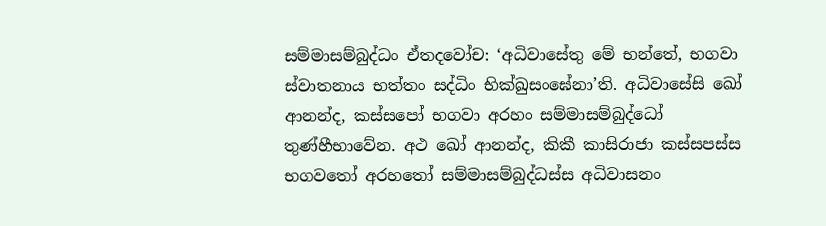සම්මාසම්බුද්ධං ඒතදවෝච: ‘අධිවාසේතු මේ භන්තේ, භගවා ස්වාතනාය භත්තං සද්ධිං භික්ඛුසංඝේනා’ති. අධිවාසේසි ඛෝ ආනන්ද, කස්සපෝ භගවා අරහං සම්මාසම්බුද්ධෝ තුණ්හීභාවේන. අථ ඛෝ ආනන්ද, කිකී කාසිරාජා කස්සපස්ස භගවතෝ අරහතෝ සම්මාසම්බුද්ධස්ස අධිවාසනං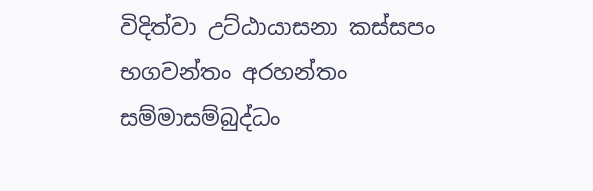විදිත්වා උට්ඨායාසනා කස්සපං භගවන්තං අරහන්තං සම්මාසම්බුද්ධං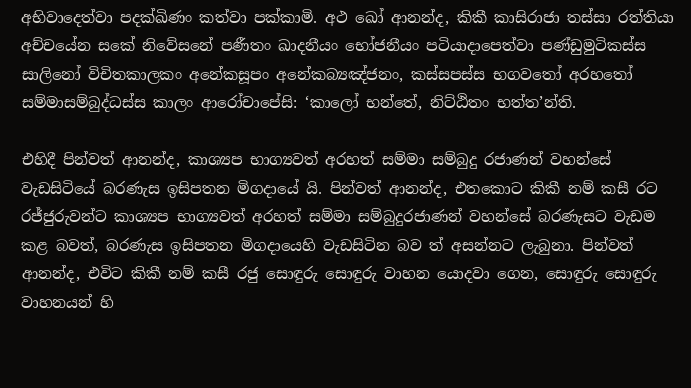අභිවාදෙත්වා පදක්ඛිණං කත්වා පක්කාමි. අථ ඛෝ ආනන්ද, කිකී කාසිරාජා තස්සා රත්තියා අච්චයේන සකේ නිවේසනේ පණීතං ඛාදනීයං භෝජනීයං පටියාදාපෙත්වා පණ්ඩුමුටිකස්ස සාලිනෝ විචිතකාලකං අනේකසූපං අනේකබ්‍යඤ්ජනං, කස්සපස්ස භගවතෝ අරහතෝ සම්මාසම්බුද්ධස්ස කාලං ආරෝචාපේසි: ‘කාලෝ භන්තේ, නිට්ඨිතං භත්ත’න්ති.

එහිදී පින්වත් ආනන්ද, කාශ්‍යප භාග්‍යවත් අරහත් සම්මා සම්බුදු රජාණන් වහන්සේ වැඩසිටියේ බරණැස ඉසිපතන මිගදායේ යි. පින්වත් ආනන්ද, එතකොට කිකී නම් කසී රට රජ්ජුරුවන්ට කාශ්‍යප භාග්‍යවත් අරහත් සම්මා සම්බුදුරජාණන් වහන්සේ බරණැසට වැඩම කළ බවත්, බරණැස ඉසිපතන මිගදායෙහි වැඩසිටින බව ත් අසන්නට ලැබුනා. පින්වත් ආනන්ද, එවිට කිකී නම් කසී රජු සොඳුරු සොඳුරු වාහන යොදවා ගෙන, සොඳුරු සොඳුරු වාහනයන් හි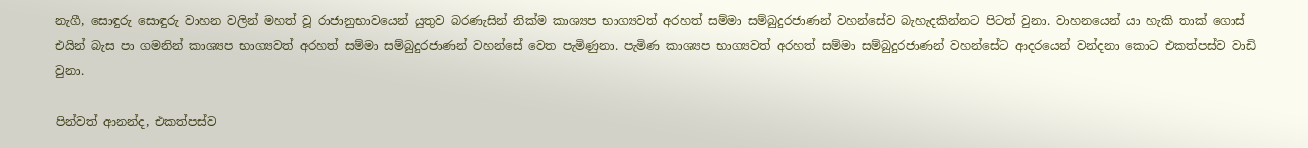නැගී, සොඳුරු සොඳුරු වාහන වලින් මහත් වූ රාජානුභාවයෙන් යුතුව බරණැසින් නික්ම කාශ්‍යප භාග්‍යවත් අරහත් සම්මා සම්බුදුරජාණන් වහන්සේව බැහැදකින්නට පිටත් වුනා. වාහනයෙන් යා හැකි තාක් ගොස් එයින් බැස පා ගමනින් කාශ්‍යප භාග්‍යවත් අරහත් සම්මා සම්බුදුරජාණන් වහන්සේ වෙත පැමිණුනා. පැමිණ කාශ්‍යප භාග්‍යවත් අරහත් සම්මා සම්බුදුරජාණන් වහන්සේට ආදරයෙන් වන්දනා කොට එකත්පස්ව වාඩි වුනා.

පින්වත් ආනන්ද, එකත්පස්ව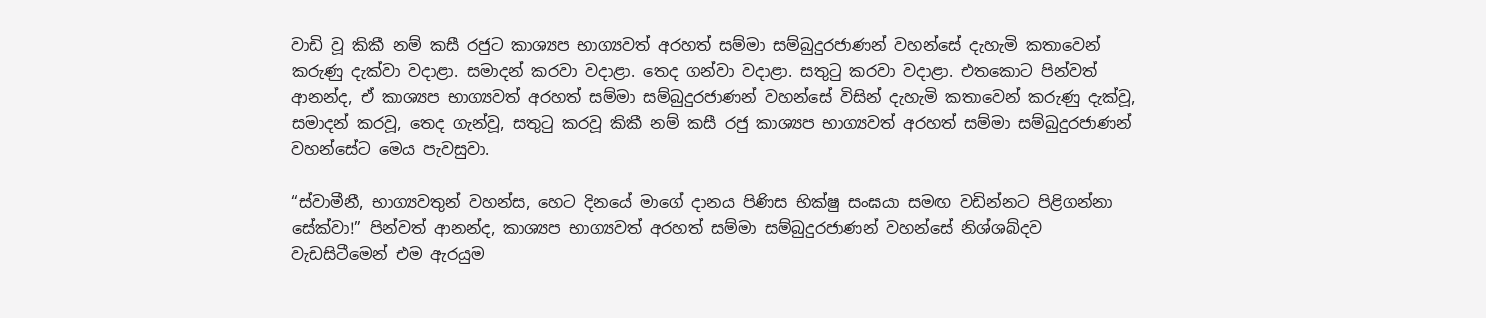වාඩි වූ කිකී නම් කසී රජුට කාශ්‍යප භාග්‍යවත් අරහත් සම්මා සම්බුදුරජාණන් වහන්සේ දැහැමි කතාවෙන් කරුණු දැක්වා වදාළා. සමාදන් කරවා වදාළා. තෙද ගන්වා වදාළා. සතුටු කරවා වදාළා. එතකොට පින්වත් ආනන්ද, ඒ කාශ්‍යප භාග්‍යවත් අරහත් සම්මා සම්බුදුරජාණන් වහන්සේ විසින් දැහැමි කතාවෙන් කරුණු දැක්වූ, සමාදන් කරවූ, තෙද ගැන්වූ, සතුටු කරවූ කිකී නම් කසී රජු කාශ්‍යප භාග්‍යවත් අරහත් සම්මා සම්බුදුරජාණන් වහන්සේට මෙය පැවසුවා.

“ස්වාමීනී, භාග්‍යවතුන් වහන්ස, හෙට දිනයේ මාගේ දානය පිණිස භික්ෂු සංඝයා සමඟ වඩින්නට පිළිගන්නා සේක්වා!” පින්වත් ආනන්ද, කාශ්‍යප භාග්‍යවත් අරහත් සම්මා සම්බුදුරජාණන් වහන්සේ නිශ්ශබ්දව වැඩසිටීමෙන් එම ඇරයුම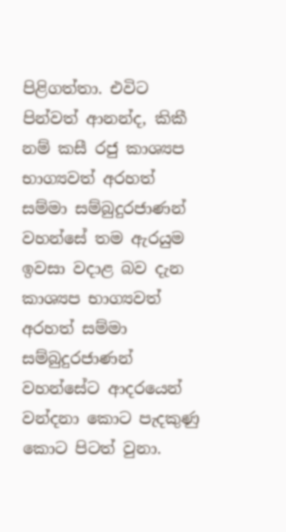පිළිගත්තා. එවිට පින්වත් ආනන්ද, කිකී නම් කසී රජු කාශ්‍යප භාග්‍යවත් අරහත් සම්මා සම්බුදුරජාණන් වහන්සේ තම ඇරයුම ඉවසා වදාළ බව දැන කාශ්‍යප භාග්‍යවත් අරහත් සම්මා සම්බුදුරජාණන් වහන්සේට ආදරයෙන් වන්දනා කොට පැදකුණු කොට පිටත් වුනා.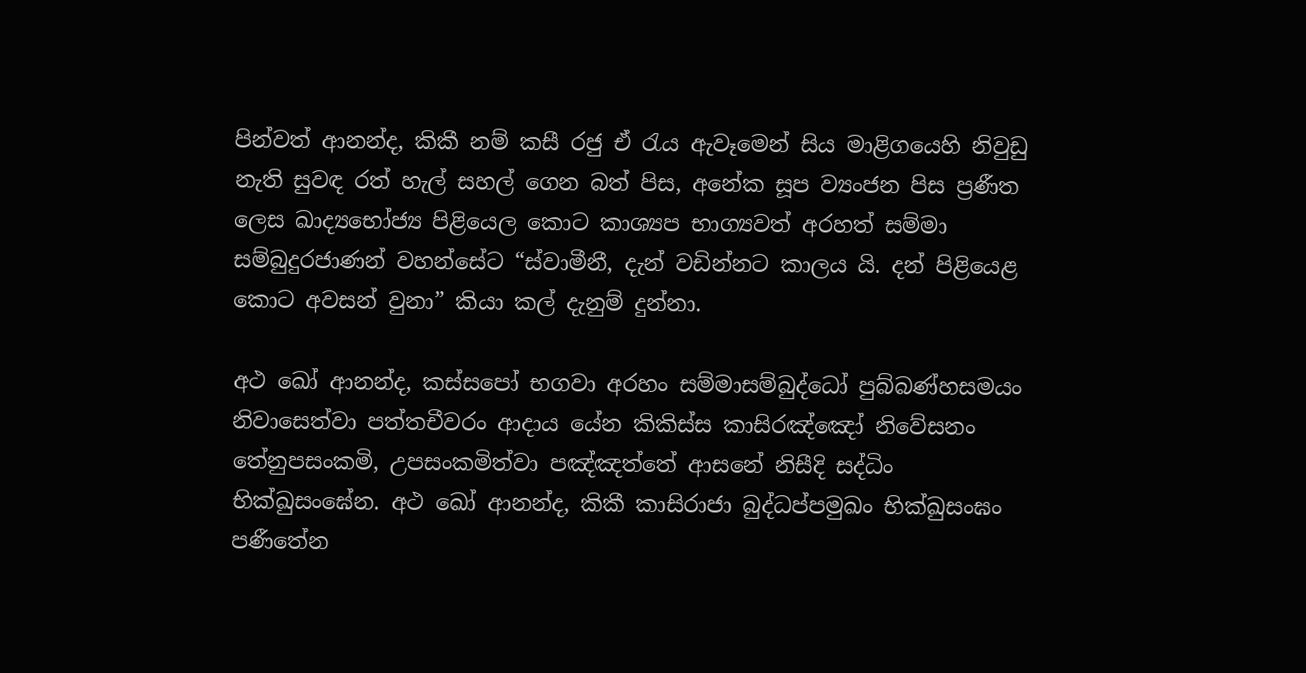පින්වත් ආනන්ද, කිකී නම් කසී රජු ඒ රැය ඇවෑමෙන් සිය මාළිගයෙහි නිවුඩු නැති සුවඳ රත් හැල් සහල් ගෙන බත් පිස, අනේක සූප ව්‍යංජන පිස ප්‍රණීත ලෙස ඛාද්‍යභෝජ්‍ය පිළියෙල කොට කාශ්‍යප භාග්‍යවත් අරහත් සම්මා සම්බුදුරජාණන් වහන්සේට “ස්වාමීනී, දැන් වඩින්නට කාලය යි. දන් පිළියෙළ කොට අවසන් වුනා” කියා කල් දැනුම් දුන්නා.

අථ ඛෝ ආනන්ද, කස්සපෝ භගවා අරහං සම්මාසම්බුද්ධෝ පුබ්බණ්හසමයං නිවාසෙත්වා පත්තචීවරං ආදාය යේන කිකිස්ස කාසිරඤ්ඤෝ නිවේසනං තේනුපසංකමි, උපසංකමිත්වා පඤ්ඤත්තේ ආසනේ නිසීදි සද්ධිං භික්ඛුසංඝේන. අථ ඛෝ ආනන්ද, කිකී කාසිරාජා බුද්ධප්පමුඛං භික්ඛුසංඝං පණීතේන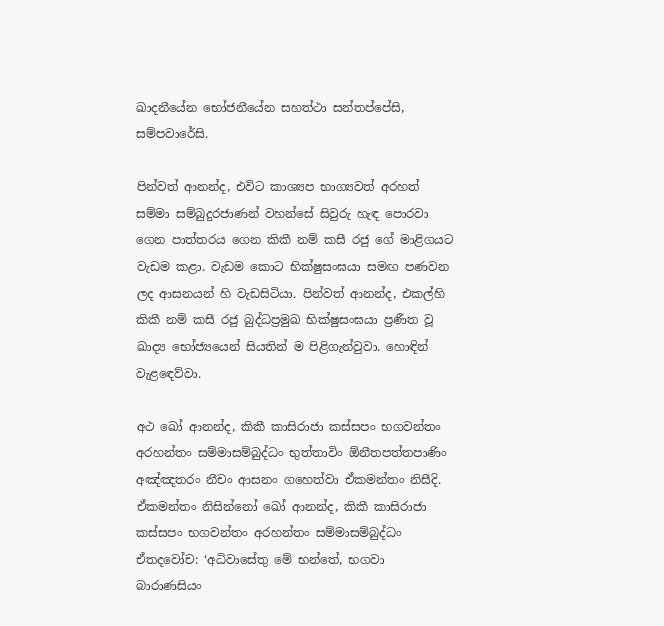ඛාදනීයේන භෝජනීයේන සහත්ථා සන්තප්පේසි, සම්පවාරේසි.

පින්වත් ආනන්ද, එවිට කාශ්‍යප භාග්‍යවත් අරහත් සම්මා සම්බුදුරජාණන් වහන්සේ සිවුරු හැඳ පොරවා ගෙන පාත්තරය ගෙන කිකී නම් කසී රජු ගේ මාළිගයට වැඩම කළා. වැඩම කොට භික්ෂුසංඝයා සමඟ පණවන ලද ආසනයන් හි වැඩසිටියා. පින්වත් ආනන්ද, එකල්හි කිකී නම් කසී රජු බුද්ධප්‍රමුඛ භික්ෂුසංඝයා ප්‍රණීත වූ ඛාද්‍ය භෝජ්‍යයෙන් සියතින් ම පිළිගැන්වුවා. හොඳින් වැළඳෙව්වා.

අථ ඛෝ ආනන්ද, කිකී කාසිරාජා කස්සපං භගවන්තං අරහන්තං සම්මාසම්බුද්ධං භුත්තාවිං ඕනීතපත්තපාණිං අඤ්ඤතරං නීචං ආසනං ගහෙත්වා ඒකමන්තං නිසීදි. ඒකමන්තං නිසින්නෝ ඛෝ ආනන්ද, කිකී කාසිරාජා කස්සපං භගවන්තං අරහන්තං සම්මාසම්බුද්ධං ඒතදවෝච: ‘අධිවාසේතු මේ භන්තේ, භගවා බාරාණසියං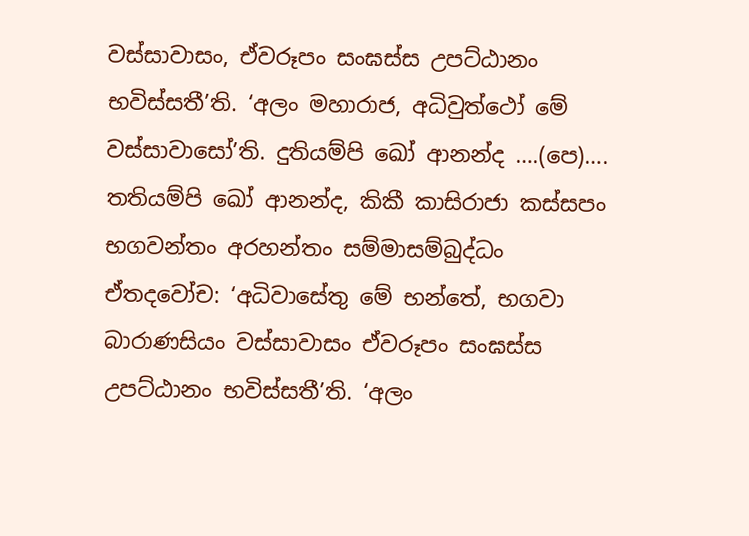වස්සාවාසං, ඒවරූපං සංඝස්ස උපට්ඨානං භවිස්සතී’ති. ‘අලං මහාරාජ, අධිවුත්ථෝ මේ වස්සාවාසෝ’ති. දුතියම්පි ඛෝ ආනන්ද ….(පෙ)…. තතියම්පි ඛෝ ආනන්ද, කිකී කාසිරාජා කස්සපං භගවන්තං අරහන්තං සම්මාසම්බුද්ධං ඒතදවෝච: ‘අධිවාසේතු මේ භන්තේ, භගවා බාරාණසියං වස්සාවාසං ඒවරූපං සංඝස්ස උපට්ඨානං භවිස්සතී’ති. ‘අලං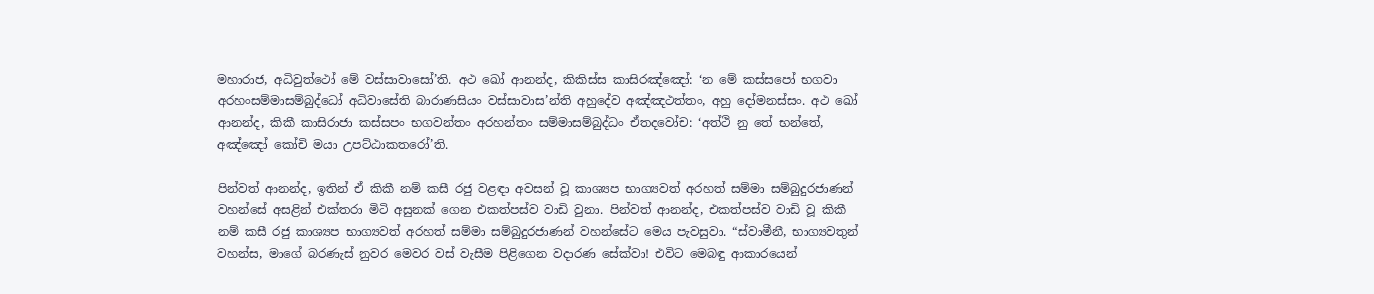මහාරාජ, අධිවුත්ථෝ මේ වස්සාවාසෝ’ති. අථ ඛෝ ආනන්ද, කිකිස්ස කාසිරඤ්ඤෝ: ‘න මේ කස්සපෝ භගවා අරහංසම්මාසම්බුද්ධෝ අධිවාසේති බාරාණසියං වස්සාවාස’න්ති අහුදේව අඤ්ඤථත්තං, අහු දෝමනස්සං. අථ ඛෝ ආනන්ද, කිකී කාසිරාජා කස්සපං භගවන්තං අරහන්තං සම්මාසම්බුද්ධං ඒතදවෝච: ‘අත්ථි නු තේ භන්තේ, අඤ්ඤෝ කෝචි මයා උපට්ඨාකතරෝ’ති.

පින්වත් ආනන්ද, ඉතින් ඒ කිකී නම් කසී රජු වළඳා අවසන් වූ කාශ්‍යප භාග්‍යවත් අරහත් සම්මා සම්බුදුරජාණන් වහන්සේ අසළින් එක්තරා මිටි අසුනක් ගෙන එකත්පස්ව වාඩි වුනා. පින්වත් ආනන්ද, එකත්පස්ව වාඩි වූ කිකී නම් කසී රජු කාශ්‍යප භාග්‍යවත් අරහත් සම්මා සම්බුදුරජාණන් වහන්සේට මෙය පැවසුවා. “ස්වාමීනී, භාග්‍යවතුන් වහන්ස, මාගේ බරණැස් නුවර මෙවර වස් වැසීම පිළිගෙන වදාරණ සේක්වා! එවිට මෙබඳු ආකාරයෙන්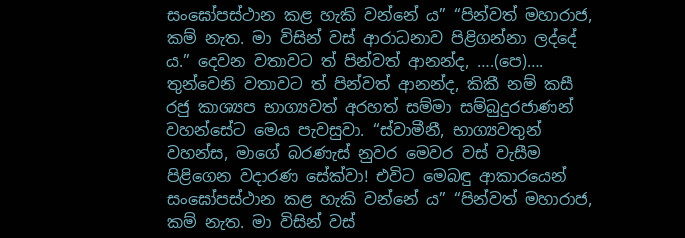සංඝෝපස්ථාන කළ හැකි වන්නේ ය” “පින්වත් මහාරාජ, කම් නැත. මා විසින් වස් ආරාධනාව පිළිගන්නා ලද්දේ ය.” දෙවන වතාවට ත් පින්වත් ආනන්ද, ….(පෙ)…. තුන්වෙනි වතාවට ත් පින්වත් ආනන්ද, කිකී නම් කසී රජු කාශ්‍යප භාග්‍යවත් අරහත් සම්මා සම්බුදුරජාණන් වහන්සේට මෙය පැවසුවා. “ස්වාමීනී, භාග්‍යවතුන් වහන්ස, මාගේ බරණැස් නුවර මෙවර වස් වැසීම පිළිගෙන වදාරණ සේක්වා! එවිට මෙබඳු ආකාරයෙන් සංඝෝපස්ථාන කළ හැකි වන්නේ ය” “පින්වත් මහාරාජ, කම් නැත. මා විසින් වස්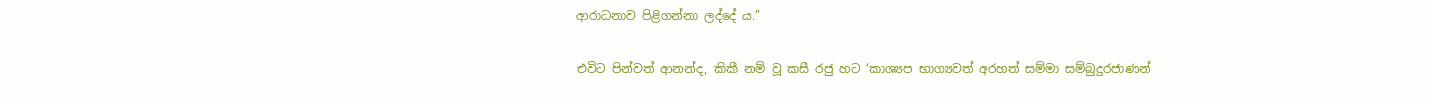ආරාධනාව පිළිගන්නා ලද්දේ ය.”

එවිට පින්වත් ආනන්ද, කිකී නම් වූ කසී රජු හට ‘කාශ්‍යප භාග්‍යවත් අරහත් සම්මා සම්බුදුරජාණන්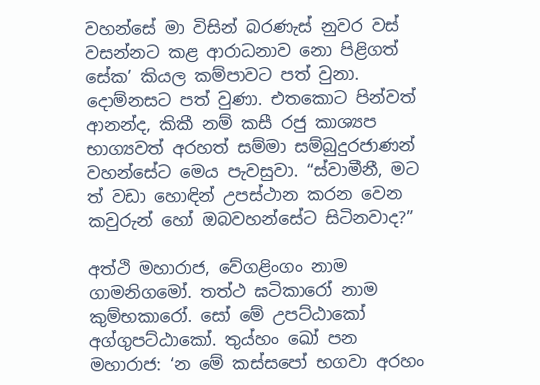වහන්සේ මා විසින් බරණැස් නුවර වස් වසන්නට කළ ආරාධනාව නො පිළිගත් සේක’ කියල කම්පාවට පත් වුනා. දොම්නසට පත් වුණා. එතකොට පින්වත් ආනන්ද, කිකී නම් කසී රජු කාශ්‍යප භාග්‍යවත් අරහත් සම්මා සම්බුදුරජාණන් වහන්සේට මෙය පැවසුවා. “ස්වාමීනී, මට ත් වඩා හොඳින් උපස්ථාන කරන වෙන කවුරුන් හෝ ඔබවහන්සේට සිටිනවාද?”

අත්ථි මහාරාජ, වේගළිංගං නාම ගාමනිගමෝ. තත්ථ ඝටිකාරෝ නාම කුම්භකාරෝ. සෝ මේ උපට්ඨාකෝ අග්ගුපට්ඨාකෝ. තුය්හං ඛෝ පන මහාරාජ: ‘න මේ කස්සපෝ භගවා අරහං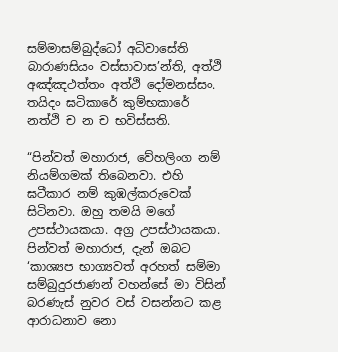සම්මාසම්බුද්ධෝ අධිවාසේති බාරාණසියං වස්සාවාස’න්ති, අත්ථි අඤ්ඤථත්තං අත්ථි දෝමනස්සං. තයිදං ඝටිකාරේ කුම්භකාරේ නත්ථි ච න ච භවිස්සති.

“පින්වත් මහාරාජ, වේහලිංග නම් නියම්ගමක් තිබෙනවා. එහි ඝටීකාර නම් කුඹල්කරුවෙක් සිටිනවා. ඔහු තමයි මගේ උපස්ථායකයා. අග්‍ර උපස්ථායකයා. පින්වත් මහාරාජ, දැන් ඔබට ‘කාශ්‍යප භාග්‍යවත් අරහත් සම්මා සම්බුදුරජාණන් වහන්සේ මා විසින් බරණැස් නුවර වස් වසන්නට කළ ආරාධනාව නො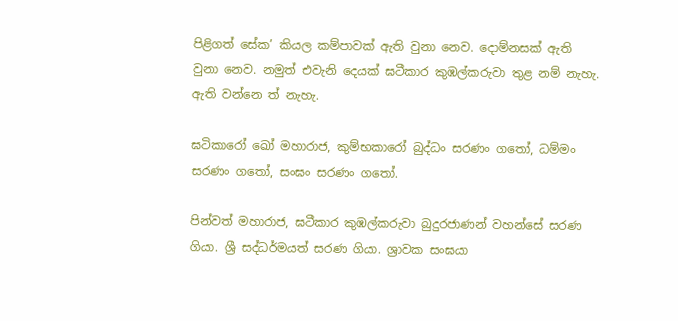පිළිගත් සේක’ කියල කම්පාවක් ඇති වුනා නෙව. දොම්නසක් ඇති වුනා නෙව. නමුත් එවැනි දෙයක් ඝටීකාර කුඹල්කරුවා තුළ නම් නැහැ. ඇති වන්නෙ ත් නැහැ.

ඝටිකාරෝ ඛෝ මහාරාජ, කුම්භකාරෝ බුද්ධං සරණං ගතෝ, ධම්මං සරණං ගතෝ, සංඝං සරණං ගතෝ.

පින්වත් මහාරාජ, ඝටීකාර කුඹල්කරුවා බුදුරජාණන් වහන්සේ සරණ ගියා. ශ්‍රී සද්ධර්මයත් සරණ ගියා. ශ්‍රාවක සංඝයා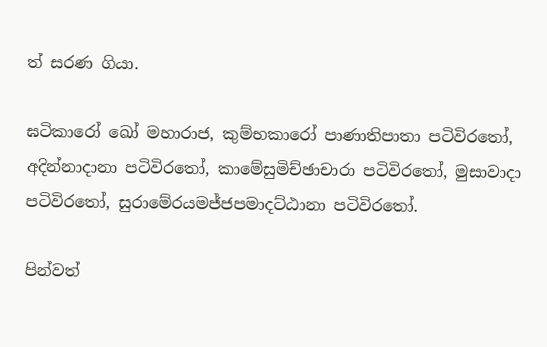ත් සරණ ගියා.

ඝටිකාරෝ ඛෝ මහාරාජ, කුම්භකාරෝ පාණාතිපාතා පටිවිරතෝ, අදින්නාදානා පටිවිරතෝ, කාමේසුමිච්ඡාචාරා පටිවිරතෝ, මුසාවාදා පටිවිරතෝ, සුරාමේරයමජ්ජපමාදට්ඨානා පටිවිරතෝ.

පින්වත්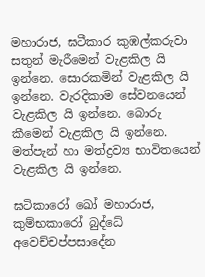මහාරාජ, ඝටීකාර කුඹල්කරුවා සතුන් මැරීමෙන් වැළකිල යි ඉන්නෙ. සොරකමින් වැළකිල යි ඉන්නෙ. වැරදිකාම සේවනයෙන් වැළකිල යි ඉන්නෙ. බොරු කීමෙන් වැළකිල යි ඉන්නෙ. මත්පැන් හා මත්ද්‍රව්‍ය භාවිතයෙන් වැළකිල යි ඉන්නෙ.

ඝටිකාරෝ ඛෝ මහාරාජ, කුම්භකාරෝ බුද්ධේ අවෙච්චප්පසාදේන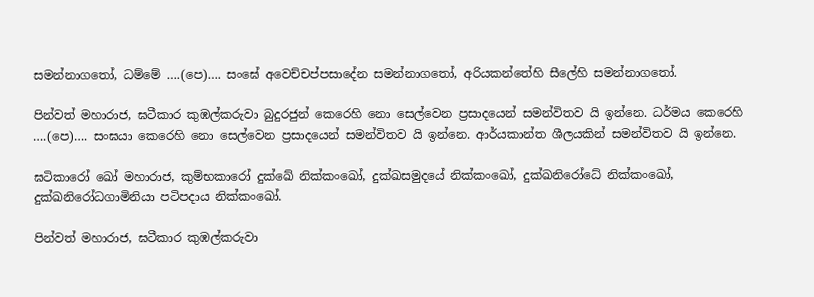සමන්නාගතෝ, ධම්මේ ….(පෙ)…. සංඝේ අවෙච්චප්පසාදේන සමන්නාගතෝ, අරියකන්තේහි සීලේහි සමන්නාගතෝ.

පින්වත් මහාරාජ, ඝටීකාර කුඹල්කරුවා බුදුරජුන් කෙරෙහි නො සෙල්වෙන ප්‍රසාදයෙන් සමන්විතව යි ඉන්නෙ. ධර්මය කෙරෙහි ….(පෙ)…. සංඝයා කෙරෙහි නො සෙල්වෙන ප්‍රසාදයෙන් සමන්විතව යි ඉන්නෙ. ආර්යකාන්ත ශීලයකින් සමන්විතව යි ඉන්නෙ.

ඝටිකාරෝ ඛෝ මහාරාජ, කුම්භකාරෝ දුක්ඛේ නික්කංඛෝ, දුක්ඛසමුදයේ නික්කංඛෝ, දුක්ඛනිරෝධේ නික්කංඛෝ, දුක්ඛනිරෝධගාමිනියා පටිපදාය නික්කංඛෝ.

පින්වත් මහාරාජ, ඝටීකාර කුඹල්කරුවා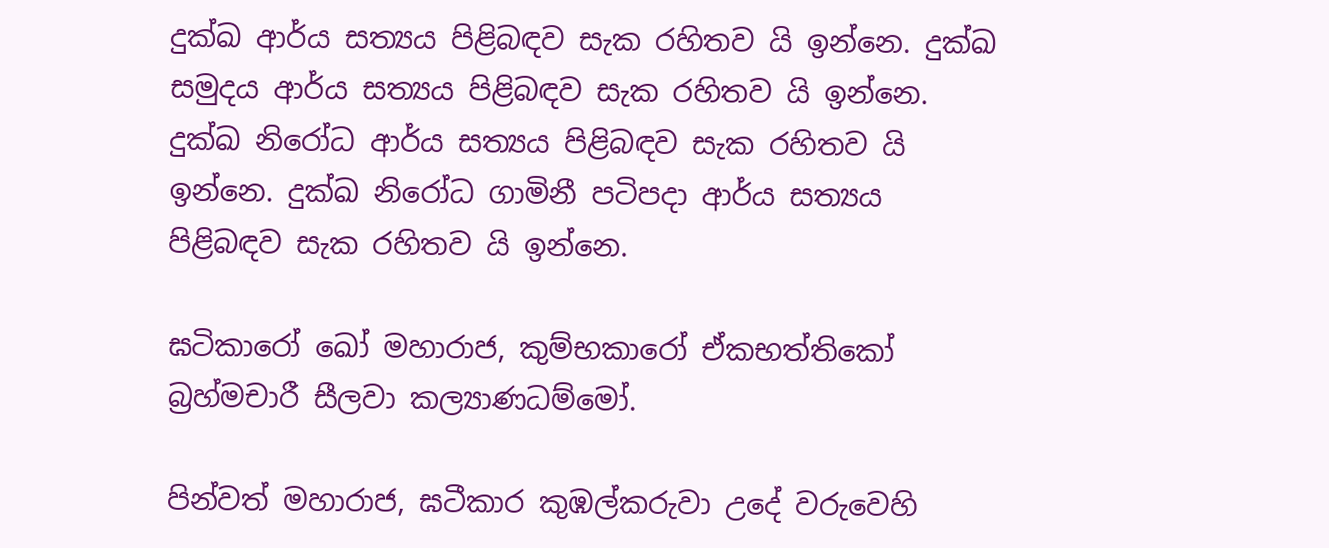දුක්ඛ ආර්ය සත්‍යය පිළිබඳව සැක රහිතව යි ඉන්නෙ. දුක්ඛ සමුදය ආර්ය සත්‍යය පිළිබඳව සැක රහිතව යි ඉන්නෙ. දුක්ඛ නිරෝධ ආර්ය සත්‍යය පිළිබඳව සැක රහිතව යි ඉන්නෙ. දුක්ඛ නිරෝධ ගාමිනී පටිපදා ආර්ය සත්‍යය පිළිබඳව සැක රහිතව යි ඉන්නෙ.

ඝටිකාරෝ ඛෝ මහාරාජ, කුම්භකාරෝ ඒකභත්තිකෝ බ්‍රහ්මචාරී සීලවා කල්‍යාණධම්මෝ.

පින්වත් මහාරාජ, ඝටීකාර කුඹල්කරුවා උදේ වරුවෙහි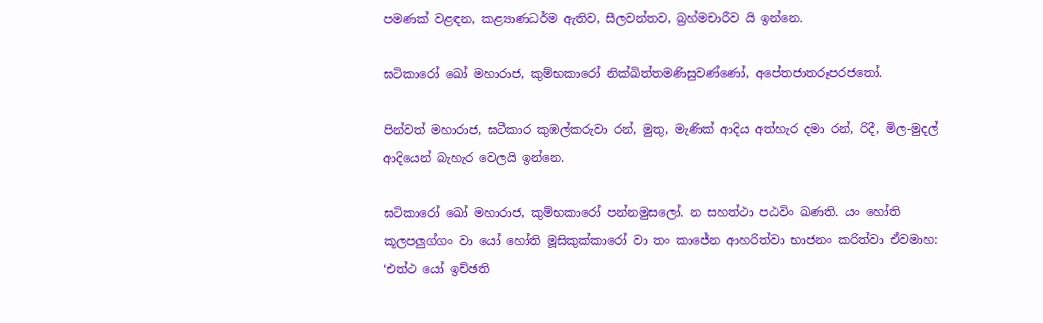පමණක් වළඳන, කළ්‍යාණධර්ම ඇතිව, සීලවන්තව, බ්‍රහ්මචාරීව යි ඉන්නෙ.

ඝටිකාරෝ ඛෝ මහාරාජ, කුම්භකාරෝ නික්ඛිත්තමණිසුවණ්ණෝ, අපේතජාතරූපරජතෝ.

පින්වත් මහාරාජ, ඝටීකාර කුඹල්කරුවා රන්, මුතු, මැණික් ආදිය අත්හැර දමා රන්, රිදී, මිල-මුදල් ආදියෙන් බැහැර වෙලයි ඉන්නෙ.

ඝටිකාරෝ ඛෝ මහාරාජ, කුම්භකාරෝ පන්නමුසලෝ. න සහත්ථා පඨවිං ඛණති. යං හෝති කූලපලු‍ග්ගං වා යෝ හෝති මූසිකුක්කාරෝ වා තං කාජේන ආහරිත්වා භාජනං කරිත්වා ඒවමාහ: ‘එත්ථ යෝ ඉච්ඡති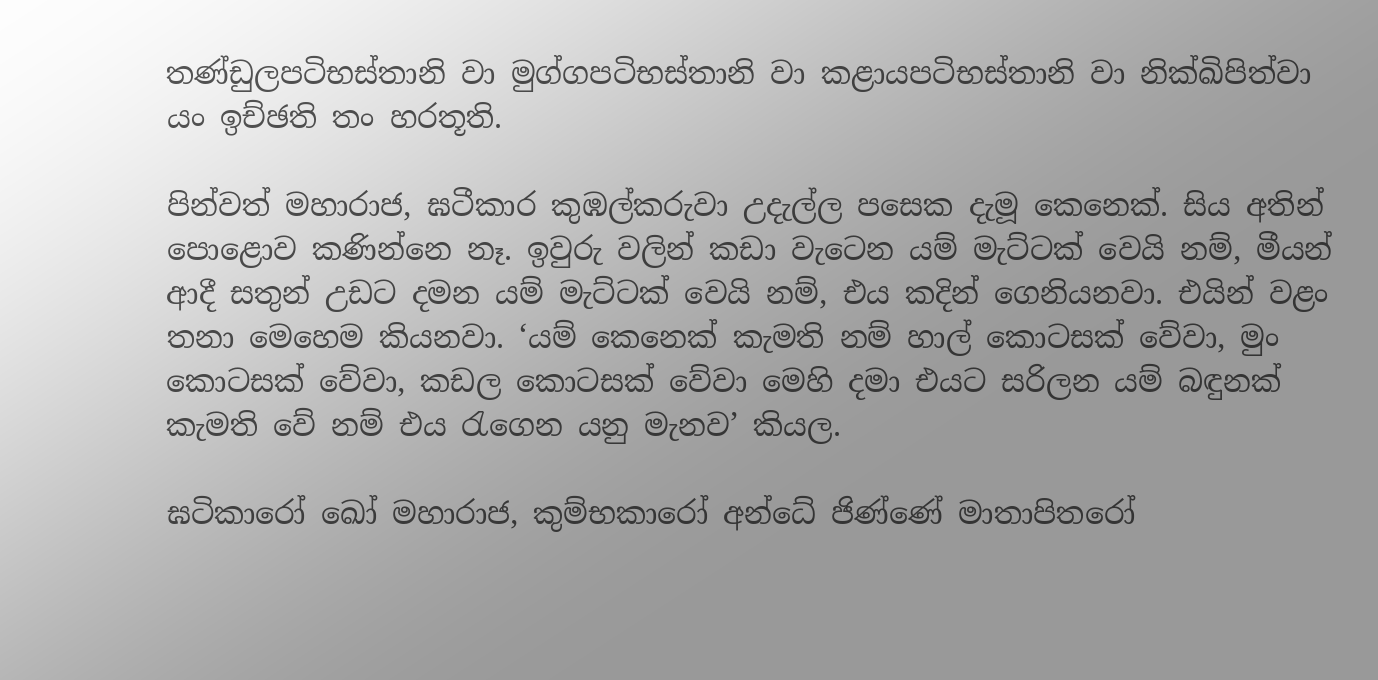තණ්ඩුලපටිභස්තානි වා මුග්ගපටිභස්තානි වා කළායපටිභස්තානි වා නික්ඛිපිත්වා යං ඉච්ඡති තං හරතූති.

පින්වත් මහාරාජ, ඝටීකාර කුඹල්කරුවා උදැල්ල පසෙක දැමූ කෙනෙක්. සිය අතින් පොළොව කණින්නෙ නෑ. ඉවුරු වලින් කඩා වැටෙන යම් මැට්ටක් වෙයි නම්, මීයන් ආදී සතුන් උඩට දමන යම් මැට්ටක් වෙයි නම්, එය කදින් ගෙනියනවා. එයින් වළං තනා මෙහෙම කියනවා. ‘යම් කෙනෙක් කැමති නම් හාල් කොටසක් වේවා, මුං කොටසක් වේවා, කඩල කොටසක් වේවා මෙහි දමා එයට සරිලන යම් බඳුනක් කැමති වේ නම් එය රැගෙන යනු මැනව’ කියල.

ඝටිකාරෝ ඛෝ මහාරාජ, කුම්භකාරෝ අන්ධේ ජිණ්ණේ මාතාපිතරෝ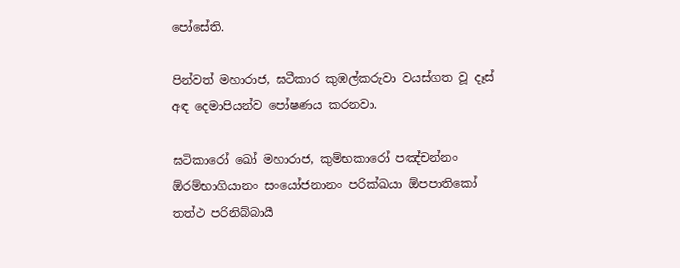පෝසේති.

පින්වත් මහාරාජ, ඝටීකාර කුඹල්කරුවා වයස්ගත වූ දෑස් අඳ දෙමාපියන්ව පෝෂණය කරනවා.

ඝටිකාරෝ ඛෝ මහාරාජ, කුම්භකාරෝ පඤ්චන්නං ඕරම්භාගියානං සංයෝජනානං පරික්ඛයා ඕපපාතිකෝ තත්ථ පරිනිබ්බායී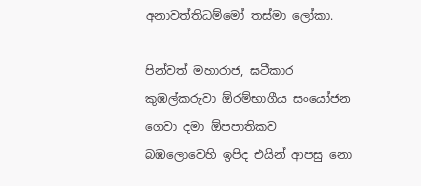අනාවත්තිධම්මෝ තස්මා ලෝකා.

පින්වත් මහාරාජ, ඝටීකාර කුඹල්කරුවා ඕරම්භාගීය සංයෝජන ගෙවා දමා ඕපපාතිකව බඹලොවෙහි ඉපිද එයින් ආපසු නො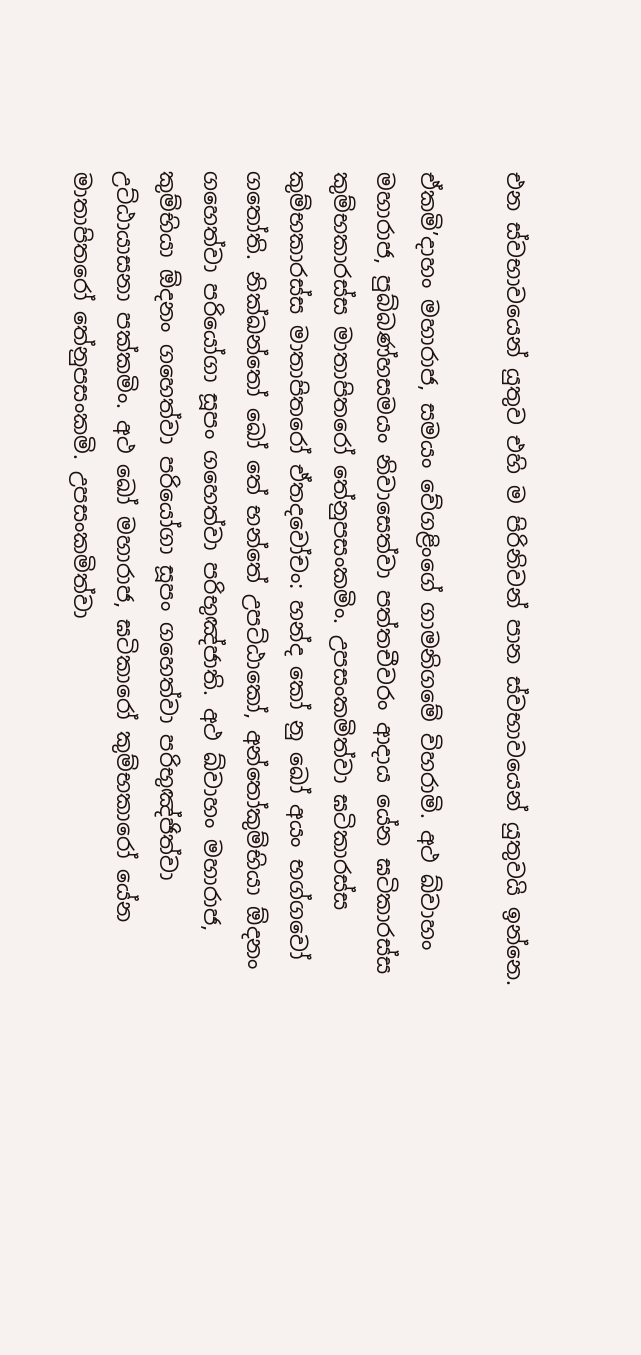එන ස්වභාවයෙන් යුතුව එහි ම පිරිනිවන් පාන ස්වභාවයෙන් යුතුවයි ඉන්නෙ.

ඒකමි’දාහං මහාරාජ, සමයං වේගළිංගේ ගාමනිගමේ විහරාමි. අථ ඛ්වාහං මහාරාජ, පුබ්බණ්හසමයං නිවාසෙත්වා පත්තචීවරං ආදාය යේන ඝටිකාරස්ස කුම්භකාරස්ස මාතාපිතරෝ තේනුපසංකමිං. උපසංකමිත්වා ඝටිකාරස්ස කුම්භකාරස්ස මාතාපිතරෝ ඒතදවෝචං: හන්ද කෝ නු ඛෝ අයං භග්ගවෝ ගතෝති. නික්ඛන්තෝ ඛෝ තේ භන්තේ උපට්ඨාකෝ, අන්තෝකුම්භියා ඕදනං ගහෙත්වා පරියෝගා සූපං ගහෙත්වා පරිභුඤ්ජාති. අථ ඛ්වාහං මහාරාජ, කුම්භියා ඕදනං ගහෙත්වා පරියෝගා සූපං ගහෙත්වා පරිභුඤ්ජිත්වා උට්ඨායාසනා පක්කමිං. අථ ඛෝ මහාරාජ, ඝටිකාරෝ කුම්භකාරෝ යේන මාතාපිතරෝ තේනුපසංකමි. උපසංකමිත්වා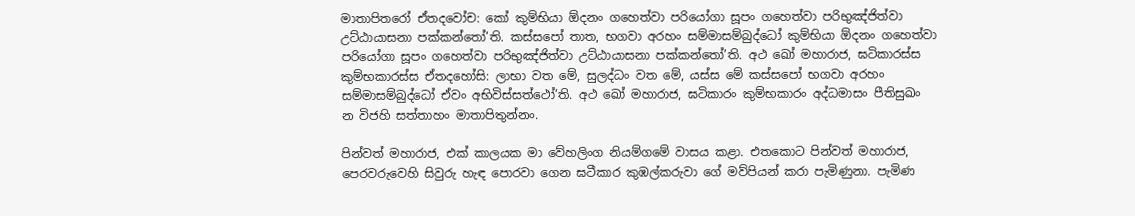මාතාපිතරෝ ඒතදවෝච: කෝ කුම්භියා ඕදනං ගහෙත්වා පරියෝගා සූපං ගහෙත්වා පරිභුඤ්ජිත්වා උට්ඨායාසනා පක්කන්තෝ’ති. කස්සපෝ තාත, භගවා අරහං සම්මාසම්බුද්ධෝ කුම්භියා ඕදනං ගහෙත්වා පරියෝගා සූපං ගහෙත්වා පරිභුඤ්ජිත්වා උට්ඨායාසනා පක්කන්තෝ’ති. අථ ඛෝ මහාරාජ, ඝටිකාරස්ස කුම්භකාරස්ස ඒතදහෝසි: ලාභා වත මේ, සුලද්ධං වත මේ, යස්ස මේ කස්සපෝ භගවා අරහං සම්මාසම්බුද්ධෝ ඒවං අභිවිස්සත්ථෝ’ති. අථ ඛෝ මහාරාජ, ඝටිකාරං කුම්භකාරං අද්ධමාසං පීතිසුඛං න විජහි සත්තාහං මාතාපිතුන්නං.

පින්වත් මහාරාජ, එක් කාලයක මා වේහලිංග නියම්ගමේ වාසය කළා. එතකොට පින්වත් මහාරාජ, පෙරවරුවෙහි සිවුරු හැඳ පොරවා ගෙන ඝටීකාර කුඹල්කරුවා ගේ මව්පියන් කරා පැමිණුනා. පැමිණ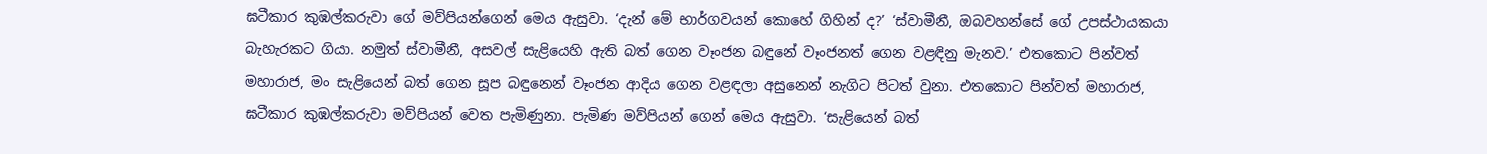ඝටීකාර කුඹල්කරුවා ගේ මව්පියන්ගෙන් මෙය ඇසුවා. ‘දැන් මේ භාර්ගවයන් කොහේ ගිහින් ද?’ ‘ස්වාමීනී, ඔබවහන්සේ ගේ උපස්ථායකයා බැහැරකට ගියා. නමුත් ස්වාමීනී, අසවල් සැළියෙහි ඇති බත් ගෙන වෑංජන බඳුනේ වෑංජනත් ගෙන වළඳිනු මැනව.’ එතකොට පින්වත් මහාරාජ, මං සැළියෙන් බත් ගෙන සූප බඳුනෙන් වෑංජන ආදිය ගෙන වළඳලා අසුනෙන් නැගිට පිටත් වුනා. එතකොට පින්වත් මහාරාජ, ඝටීකාර කුඹල්කරුවා මව්පියන් වෙත පැමිණුනා. පැමිණ මව්පියන් ගෙන් මෙය ඇසුවා. ‘සැළියෙන් බත්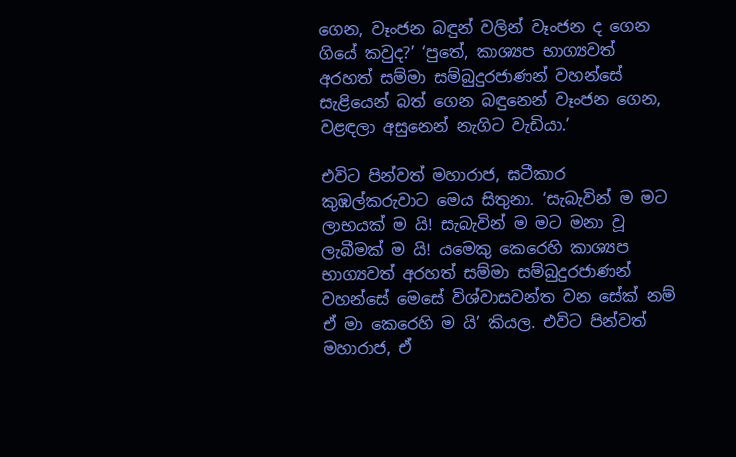ගෙන, වෑංජන බඳුන් වලින් වෑංජන ද ගෙන ගියේ කවුද?’ ‘පුතේ, කාශ්‍යප භාග්‍යවත් අරහත් සම්මා සම්බුදුරජාණන් වහන්සේ සැළියෙන් බත් ගෙන බඳුනෙන් වෑංජන ගෙන, වළඳලා අසුනෙන් නැගිට වැඩියා.’

එවිට පින්වත් මහාරාජ, ඝටීකාර කුඹල්කරුවාට මෙය සිතුනා. ‘සැබැවින් ම මට ලාභයක් ම යි! සැබැවින් ම මට මනා වූ ලැබීමක් ම යි! යමෙකු කෙරෙහි කාශ්‍යප භාග්‍යවත් අරහත් සම්මා සම්බුදුරජාණන් වහන්සේ මෙසේ විශ්වාසවන්ත වන සේක් නම් ඒ මා කෙරෙහි ම යි’ කියල. එවිට පින්වත් මහාරාජ, ඒ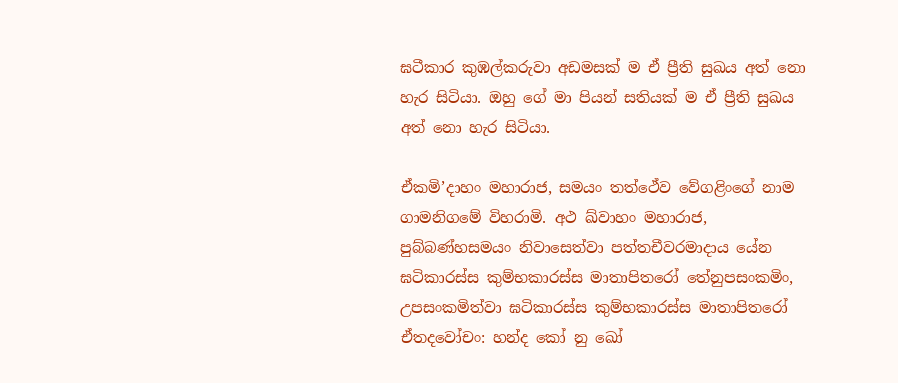ඝටීකාර කුඹල්කරුවා අඩමසක් ම ඒ ප්‍රීති සුඛය අත් නො හැර සිටියා. ඔහු ගේ මා පියන් සතියක් ම ඒ ප්‍රීති සුඛය අත් නො හැර සිටියා.

ඒකමි’දාහං මහාරාජ, සමයං තත්ථේව වේගළිංගේ නාම ගාමනිගමේ විහරාමි. අථ ඛ්වාහං මහාරාජ, පුබ්බණ්හසමයං නිවාසෙත්වා පත්තචීවරමාදාය යේන ඝටිකාරස්ස කුම්භකාරස්ස මාතාපිතරෝ තේනුපසංකමිං, උපසංකමිත්වා ඝටිකාරස්ස කුම්භකාරස්ස මාතාපිතරෝ ඒතදවෝචං: හන්ද කෝ නු ඛෝ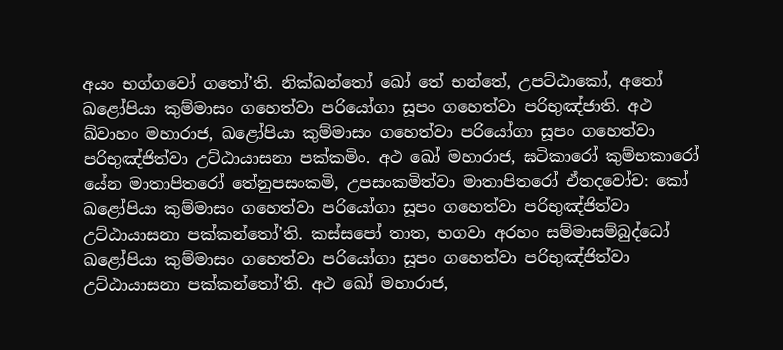අයං භග්ගවෝ ගතෝ’ති. නික්ඛන්තෝ ඛෝ තේ භන්තේ, උපට්ඨාකෝ, අතෝ ඛළෝපියා කුම්මාසං ගහෙත්වා පරියෝගා සූපං ගහෙත්වා පරිභුඤ්ජාති. අථ ඛ්වාහං මහාරාජ, ඛළෝපියා කුම්මාසං ගහෙත්වා පරියෝගා සූපං ගහෙත්වා පරිභුඤ්ජිත්වා උට්ඨායාසනා පක්කමිං. අථ ඛෝ මහාරාජ, ඝටිකාරෝ කුම්භකාරෝ යේන මාතාපිතරෝ තේනුපසංකමි, උපසංකමිත්වා මාතාපිතරෝ ඒතදවෝච: කෝ ඛළෝපියා කුම්මාසං ගහෙත්වා පරියෝගා සූපං ගහෙත්වා පරිභුඤ්ජිත්වා උට්ඨායාසනා පක්කන්තෝ’ති. කස්සපෝ තාත, භගවා අරහං සම්මාසම්බුද්ධෝ ඛළෝපියා කුම්මාසං ගහෙත්වා පරියෝගා සූපං ගහෙත්වා පරිභුඤ්ජිත්වා උට්ඨායාසනා පක්කන්තෝ’ති. අථ ඛෝ මහාරාජ,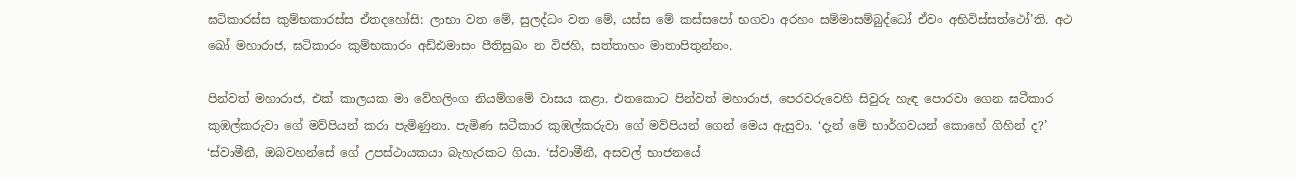ඝටිකාරස්ස කුම්භකාරස්ස ඒතදහෝසි: ලාභා වත මේ, සුලද්ධං වත මේ, යස්ස මේ කස්සපෝ භගවා අරහං සම්මාසම්බුද්ධෝ ඒවං අභිවිස්සත්ථෝ’ති. අථ ඛෝ මහාරාජ, ඝටිකාරං කුම්භකාරං අඩ්ඪමාසං පීතිසුඛං න විජහි, සත්තාහං මාතාපිතුන්නං.

පින්වත් මහාරාජ, එක් කාලයක මා වේහලිංග නියම්ගමේ වාසය කළා. එතකොට පින්වත් මහාරාජ, පෙරවරුවෙහි සිවුරු හැඳ පොරවා ගෙන ඝටීකාර කුඹල්කරුවා ගේ මව්පියන් කරා පැමිණුනා. පැමිණ ඝටීකාර කුඹල්කරුවා ගේ මව්පියන් ගෙන් මෙය ඇසුවා. ‘දැන් මේ භාර්ගවයන් කොහේ ගිහින් ද?’ ‘ස්වාමීනී, ඔබවහන්සේ ගේ උපස්ථායකයා බැහැරකට ගියා. ‘ස්වාමීනී, අසවල් භාජනයේ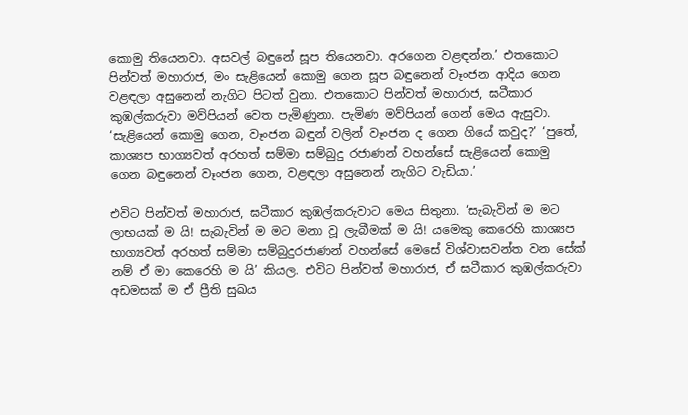කොමු තියෙනවා. අසවල් බඳුනේ සූප තියෙනවා. අරගෙන වළඳන්න.’ එතකොට පින්වත් මහාරාජ, මං සැළියෙන් කොමු ගෙන සූප බඳුනෙන් වෑංජන ආදිය ගෙන වළඳලා අසුනෙන් නැගිට පිටත් වුනා. එතකොට පින්වත් මහාරාජ, ඝටීකාර කුඹල්කරුවා මව්පියන් වෙත පැමිණුනා. පැමිණ මව්පියන් ගෙන් මෙය ඇසුවා. ‘සැළියෙන් කොමු ගෙන, වෑංජන බඳුන් වලින් වෑංජන ද ගෙන ගියේ කවුද?’ ‘පුතේ, කාශ්‍යප භාග්‍යවත් අරහත් සම්මා සම්බුදු රජාණන් වහන්සේ සැළියෙන් කොමු ගෙන බඳුනෙන් වෑංජන ගෙන, වළඳලා අසුනෙන් නැගිට වැඩියා.’

එවිට පින්වත් මහාරාජ, ඝටීකාර කුඹල්කරුවාට මෙය සිතුනා. ‘සැබැවින් ම මට ලාභයක් ම යි! සැබැවින් ම මට මනා වූ ලැබීමක් ම යි! යමෙකු කෙරෙහි කාශ්‍යප භාග්‍යවත් අරහත් සම්මා සම්බුදුරජාණන් වහන්සේ මෙසේ විශ්වාසවන්ත වන සේක් නම් ඒ මා කෙරෙහි ම යි’ කියල. එවිට පින්වත් මහාරාජ, ඒ ඝටීකාර කුඹල්කරුවා අඩමසක් ම ඒ ප්‍රීති සුඛය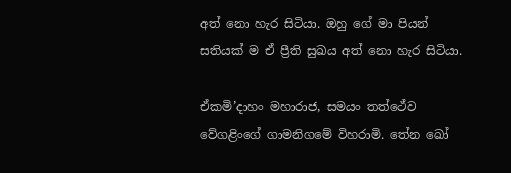අත් නො හැර සිටියා. ඔහු ගේ මා පියන් සතියක් ම ඒ ප්‍රීති සුඛය අත් නො හැර සිටියා.

ඒකමි’දාහං මහාරාජ, සමයං තත්ථේව වේගළිංගේ ගාමනිගමේ විහරාමි. තේන ඛෝ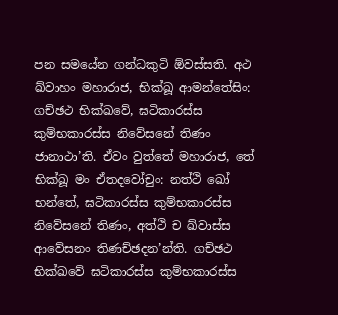පන සමයේන ගන්ධකුටි ඕවස්සති. අථ ඛ්වාහං මහාරාජ, භික්ඛූ ආමන්තේසිං: ගච්ඡථ භික්ඛවේ, ඝටිකාරස්ස කුම්භකාරස්ස නිවේසනේ තිණං ජානාථා’ති. ඒවං වුත්තේ මහාරාජ, තේ භික්ඛූ මං ඒතදවෝචුං: නත්ථි ඛෝ භන්තේ, ඝටිකාරස්ස කුම්භකාරස්ස නිවේසනේ තිණං, අත්ථි ච ඛ්වාස්ස ආවේසනං තිණච්ඡදන’න්ති. ගච්ඡථ භික්ඛවේ ඝටිකාරස්ස කුම්භකාරස්ස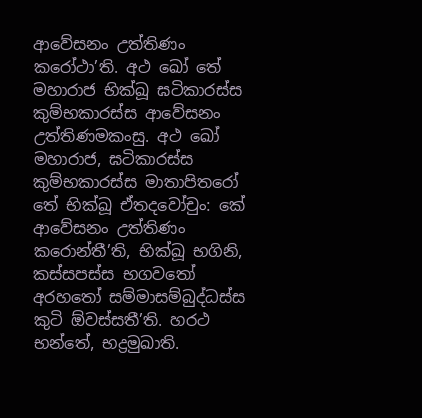ආවේසනං උත්තිණං කරෝථා’ති. අථ ඛෝ තේ මහාරාජ භික්ඛූ ඝටිකාරස්ස කුම්භකාරස්ස ආවේසනං උත්තිණමකංසු. අථ ඛෝ මහාරාජ, ඝටිකාරස්ස කුම්භකාරස්ස මාතාපිතරෝ තේ භික්ඛූ ඒතදවෝචුං: කේ ආවේසනං උත්තිණං කරොන්තී’ති, භික්ඛූ භගිනි, කස්සපස්ස භගවතෝ අරහතෝ සම්මාසම්බුද්ධස්ස කුටි ඕවස්සතී’ති. හරථ භන්තේ, භද්‍රමුඛාති.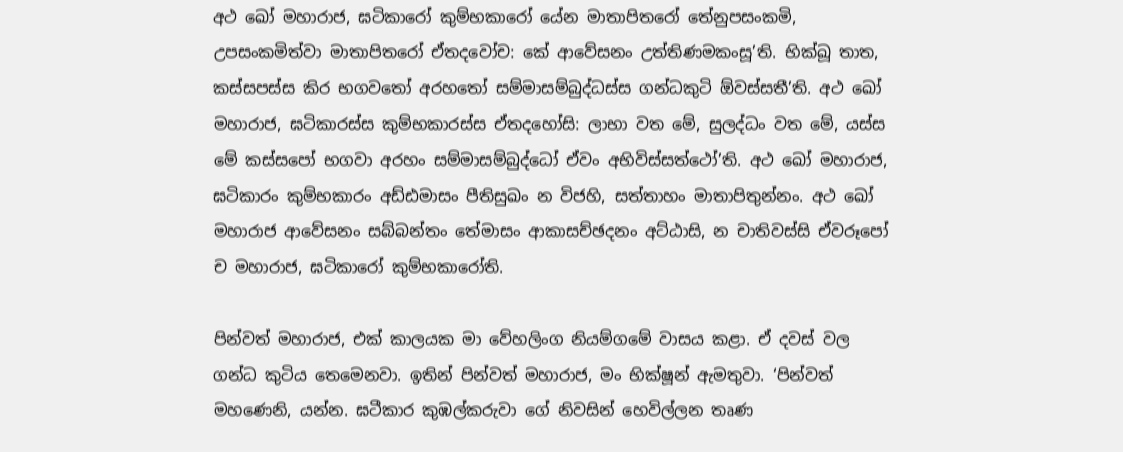අථ ඛෝ මහාරාජ, ඝටිකාරෝ කුම්භකාරෝ යේන මාතාපිතරෝ තේනුපසංකමි, උපසංකමිත්වා මාතාපිතරෝ ඒතදවෝච: කේ ආවේසනං උත්තිණමකංසූ’ති. භික්ඛූ තාත, කස්සපස්ස කිර භගවතෝ අරහතෝ සම්මාසම්බුද්ධස්ස ගන්ධකුටි ඕවස්සතී’ති. අථ ඛෝ මහාරාජ, ඝටිකාරස්ස කුම්භකාරස්ස ඒතදහෝසි: ලාභා වත මේ, සුලද්ධං වත මේ, යස්ස මේ කස්සපෝ භගවා අරහං සම්මාසම්බුද්ධෝ ඒවං අභිවිස්සත්ථෝ’ති. අථ ඛෝ මහාරාජ, ඝටිකාරං කුම්භකාරං අඩ්ඪමාසං පීතිසුඛං න විජහි, සත්තාහං මාතාපිතුන්නං. අථ ඛෝ මහාරාජ ආවේසනං සබ්බන්තං තේමාසං ආකාසච්ඡදනං අට්ඨාසි, න චාතිවස්සි ඒවරූපෝ ච මහාරාජ, ඝටිකාරෝ කුම්භකාරෝති.

පින්වත් මහාරාජ, එක් කාලයක මා වේහලිංග නියම්ගමේ වාසය කළා. ඒ දවස් වල ගන්ධ කුටිය තෙමෙනවා. ඉතින් පින්වත් මහාරාජ, මං භික්ෂූන් ඇමතුවා. ‘පින්වත් මහණෙනි, යන්න. ඝටීකාර කුඹල්කරුවා ගේ නිවසින් හෙවිල්ලන තෘණ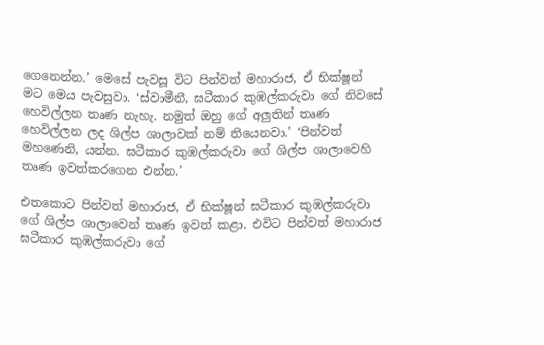ගෙනෙන්න.’ මෙසේ පැවසූ විට පින්වත් මහාරාජ, ඒ භික්ෂූන් මට මෙය පැවසුවා. ‘ස්වාමීනී, ඝටීකාර කුඹල්කරුවා ගේ නිවසේ හෙවිල්ලන තෘණ නැහැ. නමුත් ඔහු ගේ අලුතින් තෘණ හෙවිල්ලන ලද ශිල්ප ශාලාවක් නම් තියෙනවා.’ ‘පින්වත් මහණෙනි, යන්න. ඝටීකාර කුඹල්කරුවා ගේ ශිල්ප ශාලාවෙහි තෘණ ඉවත්කරගෙන එන්න.’

එතකොට පින්වත් මහාරාජ, ඒ භික්ෂූන් ඝටීකාර කුඹල්කරුවා ගේ ශිල්ප ශාලාවෙන් තෘණ ඉවත් කළා. එවිට පින්වත් මහාරාජ ඝටීකාර කුඹල්කරුවා ගේ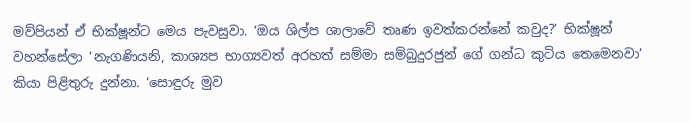මව්පියන් ඒ භික්ෂූන්ට මෙය පැවසුවා. ‘ඔය ශිල්ප ශාලාවේ තෘණ ඉවත්කරන්නේ කවුද?’ භික්ෂූන් වහන්සේලා ‘නැගණියනි, කාශ්‍යප භාග්‍යවත් අරහත් සම්මා සම්බුදුරජුන් ගේ ගන්ධ කුටිය තෙමෙනවා’ කියා පිළිතුරු දුන්නා. ‘සොඳුරු මුව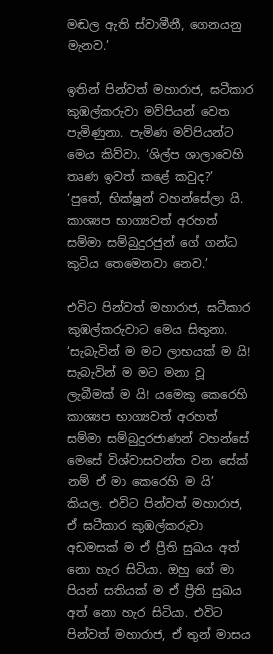මඬල ඇති ස්වාමීනී, ගෙනයනු මැනව.’

ඉතින් පින්වත් මහාරාජ, ඝටීකාර කුඹල්කරුවා මව්පියන් වෙත පැමිණුනා. පැමිණ මව්පියන්ට මෙය කිව්වා. ‘ශිල්ප ශාලාවෙහි තෘණ ඉවත් කළේ කවුද?’ ‘පුතේ, භික්ෂූන් වහන්සේලා යි. කාශ්‍යප භාග්‍යවත් අරහත් සම්මා සම්බුදුරජුන් ගේ ගන්ධ කුටිය තෙමෙනවා නෙව.’

එවිට පින්වත් මහාරාජ, ඝටීකාර කුඹල්කරුවාට මෙය සිතුනා. ‘සැබැවින් ම මට ලාභයක් ම යි! සැබැවින් ම මට මනා වූ ලැබීමක් ම යි! යමෙකු කෙරෙහි කාශ්‍යප භාග්‍යවත් අරහත් සම්මා සම්බුදුරජාණන් වහන්සේ මෙසේ විශ්වාසවන්ත වන සේක් නම් ඒ මා කෙරෙහි ම යි’ කියල. එවිට පින්වත් මහාරාජ, ඒ ඝටීකාර කුඹල්කරුවා අඩමසක් ම ඒ ප්‍රීති සුඛය අත් නො හැර සිටියා. ඔහු ගේ මා පියන් සතියක් ම ඒ ප්‍රීති සුඛය අත් නො හැර සිටියා. එවිට පින්වත් මහාරාජ, ඒ තුන් මාසය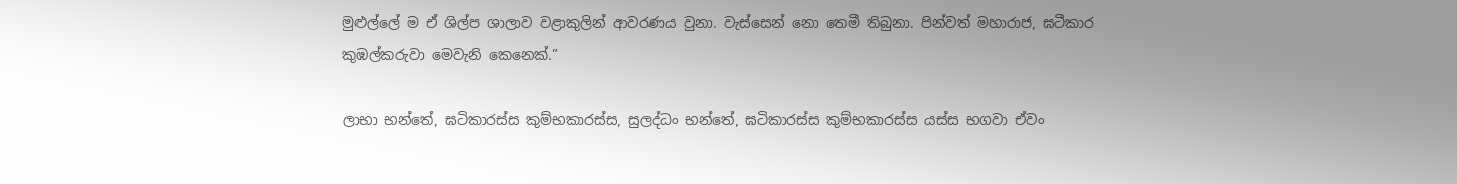මුළුල්ලේ ම ඒ ශිල්ප ශාලාව වළාකුලින් ආවරණය වුනා. වැස්සෙන් නො තෙමී තිබුනා. පින්වත් මහාරාජ, ඝටීකාර කුඹල්කරුවා මෙවැනි කෙනෙක්.”

ලාභා භන්තේ, ඝටිකාරස්ස කුම්භකාරස්ස, සුලද්ධං භන්තේ, ඝටිකාරස්ස කුම්භකාරස්ස යස්ස භගවා ඒවං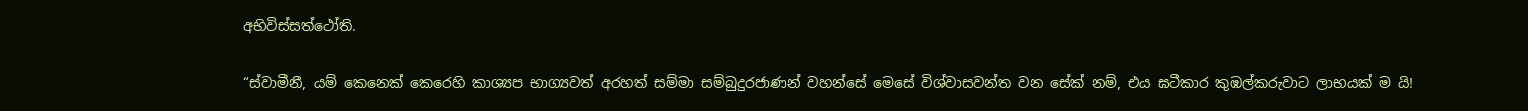අභිවිස්සත්ථෝති.

“ස්වාමීනී, යම් කෙනෙක් කෙරෙහි කාශ්‍යප භාග්‍යවත් අරහත් සම්මා සම්බුදුරජාණන් වහන්සේ මෙසේ විශ්වාසවන්ත වන සේක් නම්, එය ඝටීකාර කුඹල්කරුවාට ලාභයක් ම යි!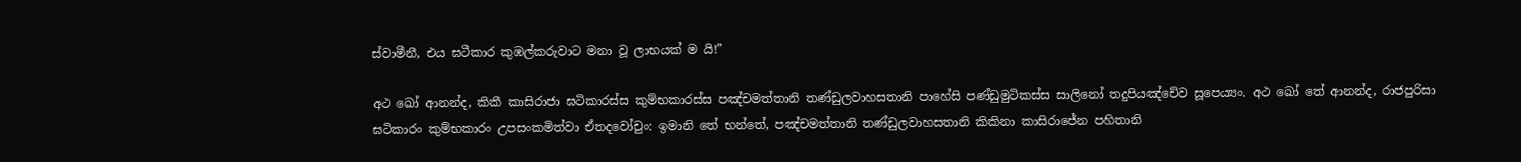ස්වාමීනී, එය ඝටීකාර කුඹල්කරුවාට මනා වූ ලාභයක් ම යි!”

අථ ඛෝ ආනන්ද, කිකී කාසිරාජා ඝටිකාරස්ස කුම්භකාරස්ස පඤ්චමත්තානි තණ්ඩුලවාහසතානි පාහේසි පණ්ඩුමුටිකස්ස සාලිනෝ තදුපියඤ්චේව සූපෙය්‍යං. අථ ඛෝ තේ ආනන්ද, රාජපුරිසා ඝටිකාරං කුම්භකාරං උපසංකමිත්වා ඒතදවෝචුං: ඉමානි තේ භන්තේ, පඤ්චමත්තානි තණ්ඩුලවාහසතානි කිකිනා කාසිරාජේන පහිතානි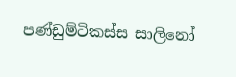පණ්ඩුම්ටිකස්ස සාලිනෝ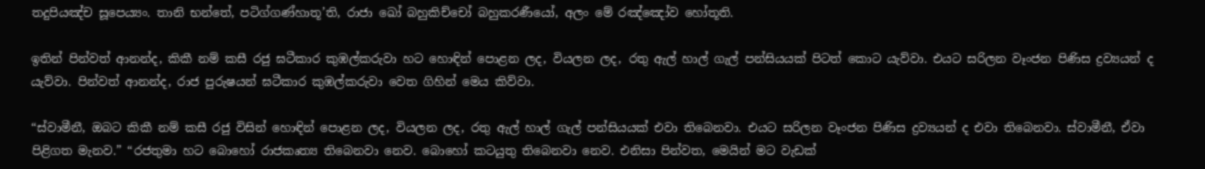තදුපියඤ්ච සූපෙය්‍යං. තානි භන්තේ, පටිග්ගණ්හාතූ’ති, රාජා ඛෝ බහුකිච්චෝ බහුකරණීයෝ, අලං මේ රඤ්ඤෝව හෝතූති.

ඉතින් පින්වත් ආනන්ද, කිකී නම් කසී රජු ඝටීකාර කුඹල්කරුවා හට හොඳින් පොළන ලද, වියලන ලද, රතු ඇල් හාල් ගැල් පන්සියයක් පිටත් කොට යැව්වා. එයට සරිලන වෑංජන පිණිස ද්‍රව්‍යයන් ද යැව්වා. පින්වත් ආනන්ද, රාජ පුරුෂයන් ඝටීකාර කුඹල්කරුවා වෙත ගිහින් මෙය කිව්වා.

“ස්වාමීනී, ඔබට කිකී නම් කසී රජු විසින් හොඳින් පොළන ලද, වියලන ලද, රතු ඇල් හාල් ගැල් පන්සියයක් එවා තිබෙනවා. එයට සරිලන වෑංජන පිණිස ද්‍රව්‍යයන් ද එවා තිබෙනවා. ස්වාමීනී, ඒවා පිළිගත මැනව.” “රජතුමා හට බොහෝ රාජකෘත්‍ය තිබෙනවා නෙව. බොහෝ කටයුතු තිබෙනවා නෙව. එනිසා පින්වත, මෙයින් මට වැඩක්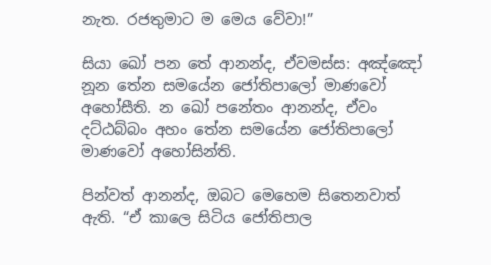නැත. රජතුමාට ම මෙය වේවා!”

සියා ඛෝ පන තේ ආනන්ද, ඒවමස්ස: අඤ්ඤෝ නූන තේන සමයේන ජෝතිපාලෝ මාණවෝ අහෝසීති. න ඛෝ පනේතං ආනන්ද, ඒවං දට්ඨබ්බං අහං තේන සමයේන ජෝතිපාලෝ මාණවෝ අහෝසින්ති.

පින්වත් ආනන්ද, ඔබට මෙහෙම සිතෙනවාත් ඇති. “ඒ කාලෙ සිටිය ජෝතිපාල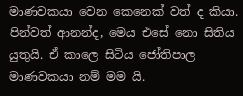මාණවකයා වෙන කෙනෙක් වත් ද කියා. පින්වත් ආනන්ද, මෙය එසේ නො සිතිය යුතුයි. ඒ කාලෙ සිටිය ජෝතිපාල මාණවකයා නම් මම යි.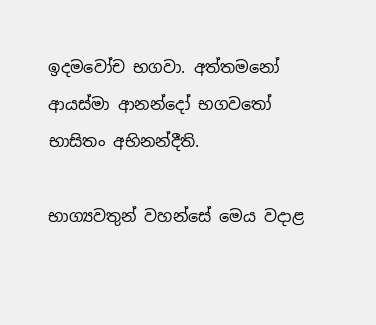ඉදමවෝච භගවා. අත්තමනෝ ආයස්මා ආනන්දෝ භගවතෝ භාසිතං අභිනන්දීති.

භාග්‍යවතුන් වහන්සේ මෙය වදාළ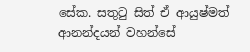සේක. සතුටු සිත් ඒ ආයුෂ්මත් ආනන්දයන් වහන්සේ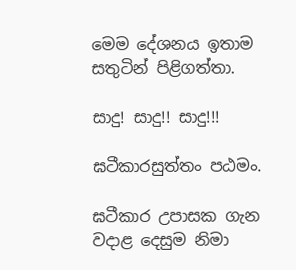මෙම දේශනය ඉතාම සතුටින් පිළිගත්තා.

සාදු! සාදු!! සාදු!!!

ඝටීකාරසුත්තං පඨමං.

ඝටීකාර උපාසක ගැන වදාළ දෙසුම නිමා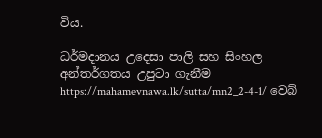විය.

ධර්මදානය උදෙසා පාලි සහ සිංහල අන්තර්ගතය උපුටා ගැනීම https://mahamevnawa.lk/sutta/mn2_2-4-1/ වෙබ්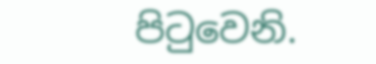පිටුවෙනි.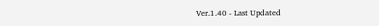Ver.1.40 - Last Updated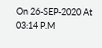On 26-SEP-2020 At 03:14 P.M